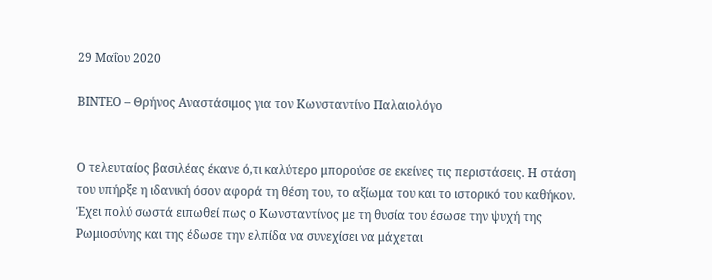29 Μαΐου 2020

ΒΙΝΤΕΟ – Θρήνος Αναστάσιμος για τον Κωνσταντίνο Παλαιολόγο


Ο τελευταίος βασιλέας έκανε ό,τι καλύτερο μπορούσε σε εκείνες τις περιστάσεις. Η στάση του υπήρξε η ιδανική όσον αφορά τη θέση του, το αξίωμα του και το ιστορικό του καθήκον.
Έχει πολύ σωστά ειπωθεί πως ο Κωνσταντίνος με τη θυσία του έσωσε την ψυχή της Ρωμιοσύνης και της έδωσε την ελπίδα να συνεχίσει να μάχεται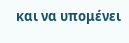και να υπομένει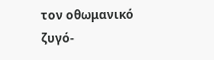τον οθωμανικό ζυγό-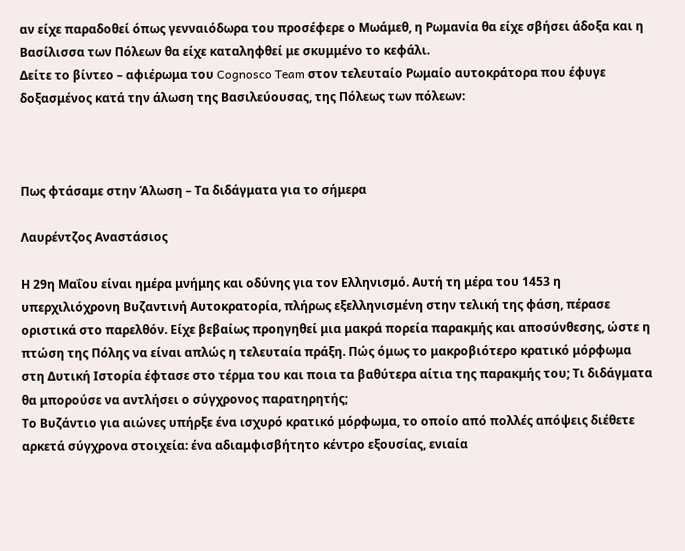αν είχε παραδοθεί όπως γενναιόδωρα του προσέφερε ο Μωάμεθ, η Ρωμανία θα είχε σβήσει άδοξα και η Βασίλισσα των Πόλεων θα είχε καταληφθεί με σκυμμένο το κεφάλι.
Δείτε το βίντεο – αφιέρωμα του Cognosco Team στον τελευταίο Ρωμαίο αυτοκράτορα που έφυγε δοξασμένος κατά την άλωση της Βασιλεύουσας, της Πόλεως των πόλεων:



Πως φτάσαμε στην Άλωση – Τα διδάγματα για το σήμερα

Λαυρέντζος Αναστάσιος

Η 29η Μαΐου είναι ημέρα μνήμης και οδύνης για τον Ελληνισμό. Αυτή τη μέρα του 1453 η υπερχιλιόχρονη Βυζαντινή Αυτοκρατορία, πλήρως εξελληνισμένη στην τελική της φάση, πέρασε οριστικά στο παρελθόν. Είχε βεβαίως προηγηθεί μια μακρά πορεία παρακμής και αποσύνθεσης, ώστε η πτώση της Πόλης να είναι απλώς η τελευταία πράξη. Πώς όμως το μακροβιότερο κρατικό μόρφωμα στη Δυτική Ιστορία έφτασε στο τέρμα του και ποια τα βαθύτερα αίτια της παρακμής του; Τι διδάγματα θα μπορούσε να αντλήσει ο σύγχρονος παρατηρητής;
Το Βυζάντιο για αιώνες υπήρξε ένα ισχυρό κρατικό μόρφωμα, το οποίο από πολλές απόψεις διέθετε αρκετά σύγχρονα στοιχεία: ένα αδιαμφισβήτητο κέντρο εξουσίας, ενιαία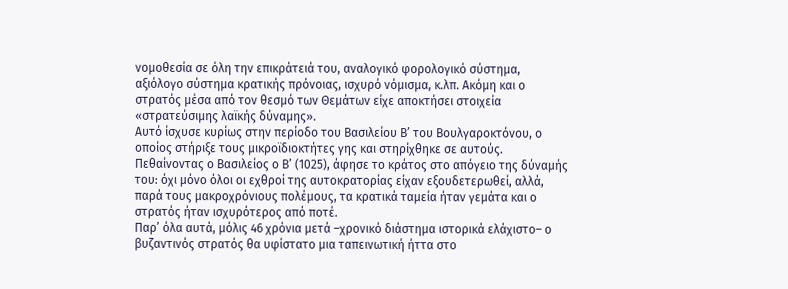νομοθεσία σε όλη την επικράτειά του, αναλογικό φορολογικό σύστημα, αξιόλογο σύστημα κρατικής πρόνοιας, ισχυρό νόμισμα, κ.λπ. Ακόμη και ο στρατός μέσα από τον θεσμό των Θεμάτων είχε αποκτήσει στοιχεία «στρατεύσιμης λαϊκής δύναμης».
Αυτό ίσχυσε κυρίως στην περίοδο του Βασιλείου Β’ του Βουλγαροκτόνου, ο οποίος στήριξε τους μικροϊδιοκτήτες γης και στηρίχθηκε σε αυτούς. Πεθαίνοντας ο Βασιλείος ο Β’ (1025), άφησε το κράτος στο απόγειο της δύναμής του: όχι μόνο όλοι οι εχθροί της αυτοκρατορίας είχαν εξουδετερωθεί, αλλά, παρά τους μακροχρόνιους πολέμους, τα κρατικά ταμεία ήταν γεμάτα και ο στρατός ήταν ισχυρότερος από ποτέ.
Παρ’ όλα αυτά, μόλις 46 χρόνια μετά –χρονικό διάστημα ιστορικά ελάχιστο– ο βυζαντινός στρατός θα υφίστατο μια ταπεινωτική ήττα στο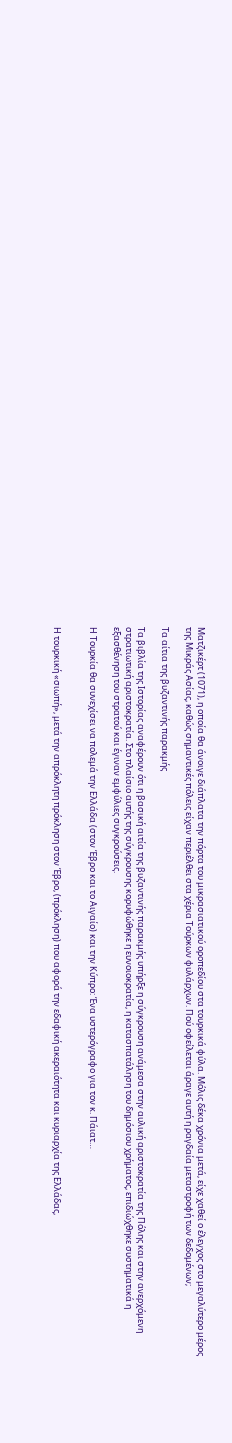Ματζικέρτ (1071), η οποία θα άνοιγε διάπλατα την πόρτα του μικρασιατικού οροπεδίου στα τουρκικά φύλα. Μόλις δέκα χρόνια μετά, είχε χαθεί ο έλεγχος στο μεγαλύτερο μέρος της Μικράς Ασίας, καθώς σημαντικές πόλεις είχαν περιέλθει στα χέρια Τούρκων φυλάρχων. Πού οφείλεται άραγε αυτή η ραγδαία μεταστροφή των δεδομένων;

Τα αίτια της βυζαντινής παρακμής

Τα βιβλία της Ιστορίας αναφέρουν ότι η βασική αιτία της βυζαντινής παρακμής υπήρξε η σύγκρουση ανάμεσα στην αυλική αριστοκρατία της Πόλης και στην ανερχόμενη στρατιωτική αριστοκρατία. Στο πλαίσιο αυτής της σύγκρουσης κορυφώθηκε η ευνοιοκρατία, η κατασπατάληση του δημόσιου χρήματος, επιδιώχθηκε συστηματικά η εξασθένηση του στρατού και έγιναν εμφύλιες συγκρούσεις.

Η Τουρκία θα συνεχίσει να πολεμά την Ελλάδα (στον Έβρο και το Αιγαίο) και την Κύπρο: Ένα υστερόγραφο για τον κ. Πάιατ…


Η τουρκική «σιωπή», μετά την απρόκλητη πρόκληση στον Έβρο, (πρόκληση) που αφορά την εδαφική ακεραιότητα και κυριαρχία της Ελλάδας,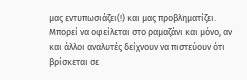μας εντυπωσιάζει(!) και μας προβληματίζει.
Μπορεί να οφείλεται στο ραμαζάνι και μόνο, αν και άλλοι αναλυτές δείχνουν να πιστεύουν ότι βρίσκεται σε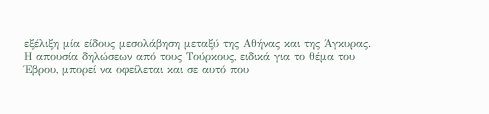εξέλιξη μία είδους μεσολάβηση μεταξύ της Αθήνας και της Άγκυρας.
Η απουσία δηλώσεων από τους Τούρκους, ειδικά για το θέμα του Έβρου, μπορεί να οφείλεται και σε αυτό που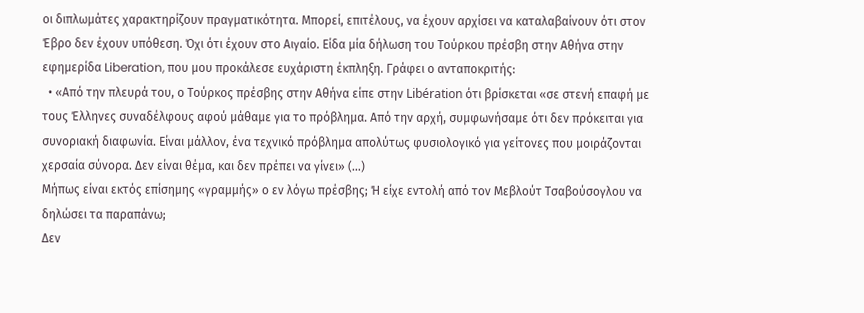οι διπλωμάτες χαρακτηρίζουν πραγματικότητα. Μπορεί, επιτέλους, να έχουν αρχίσει να καταλαβαίνουν ότι στον Έβρο δεν έχουν υπόθεση. Όχι ότι έχουν στο Αιγαίο. Είδα μία δήλωση του Τούρκου πρέσβη στην Αθήνα στην εφημερίδα Liberation, που μου προκάλεσε ευχάριστη έκπληξη. Γράφει ο ανταποκριτής:
  • «Από την πλευρά του, ο Τούρκος πρέσβης στην Αθήνα είπε στην Libération ότι βρίσκεται «σε στενή επαφή με τους Έλληνες συναδέλφους αφού μάθαμε για το πρόβλημα. Από την αρχή, συμφωνήσαμε ότι δεν πρόκειται για συνοριακή διαφωνία. Είναι μάλλον, ένα τεχνικό πρόβλημα απολύτως φυσιολογικό για γείτονες που μοιράζονται χερσαία σύνορα. Δεν είναι θέμα, και δεν πρέπει να γίνει» (…)
Μήπως είναι εκτός επίσημης «γραμμής» ο εν λόγω πρέσβης; Ή είχε εντολή από τον Μεβλούτ Τσαβούσογλου να δηλώσει τα παραπάνω;
Δεν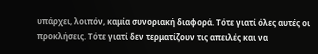υπάρχει, λοιπόν, καμία συνοριακή διαφορά. Τότε γιατί όλες αυτές οι προκλήσεις. Τότε γιατί δεν τερματίζουν τις απειλές και να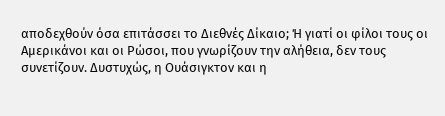αποδεχθούν όσα επιτάσσει το Διεθνές Δίκαιο; Ή γιατί οι φίλοι τους οι Αμερικάνοι και οι Ρώσοι, που γνωρίζουν την αλήθεια, δεν τους συνετίζουν. Δυστυχώς, η Ουάσιγκτον και η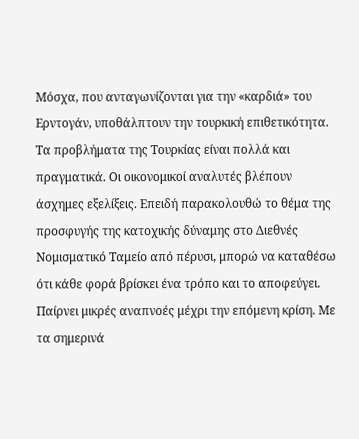Μόσχα, που ανταγωνίζονται για την «καρδιά» του Ερντογάν, υποθάλπτουν την τουρκική επιθετικότητα.
Τα προβλήματα της Τουρκίας είναι πολλά και πραγματικά. Οι οικονομικοί αναλυτές βλέπουν άσχημες εξελίξεις. Επειδή παρακολουθώ το θέμα της προσφυγής της κατοχικής δύναμης στο Διεθνές Νομισματικό Ταμείο από πέρυσι, μπορώ να καταθέσω ότι κάθε φορά βρίσκει ένα τρόπο και το αποφεύγει. Παίρνει μικρές αναπνοές μέχρι την επόμενη κρίση. Με τα σημερινά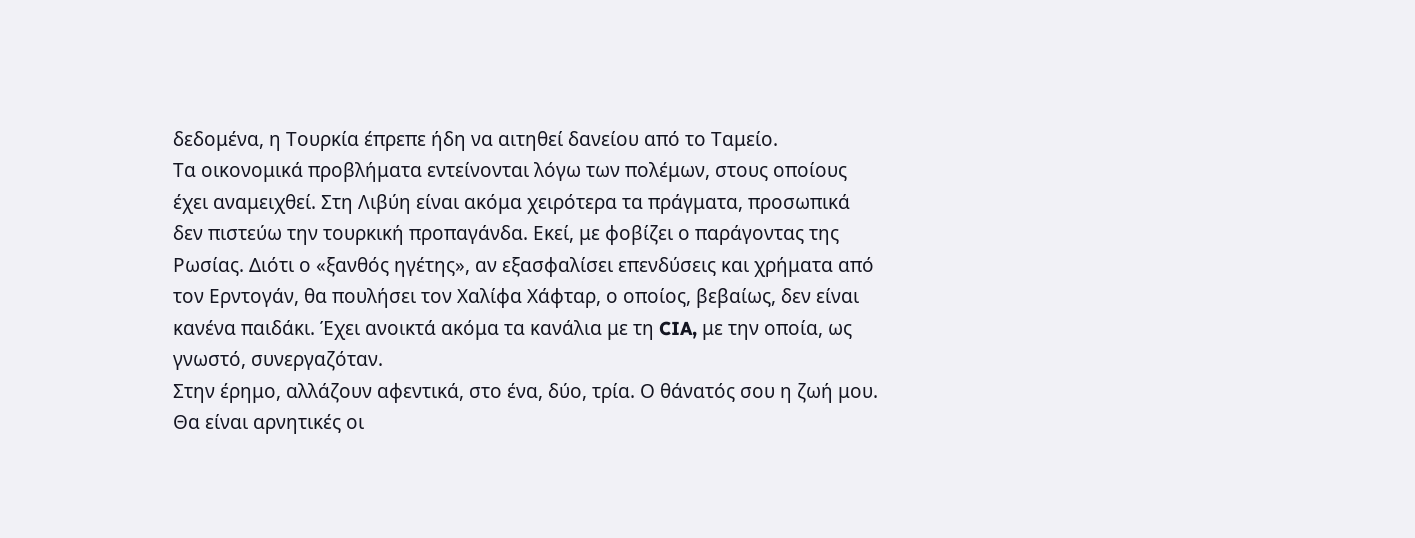δεδομένα, η Τουρκία έπρεπε ήδη να αιτηθεί δανείου από το Ταμείο.
Τα οικονομικά προβλήματα εντείνονται λόγω των πολέμων, στους οποίους έχει αναμειχθεί. Στη Λιβύη είναι ακόμα χειρότερα τα πράγματα, προσωπικά δεν πιστεύω την τουρκική προπαγάνδα. Εκεί, με φοβίζει ο παράγοντας της Ρωσίας. Διότι ο «ξανθός ηγέτης», αν εξασφαλίσει επενδύσεις και χρήματα από τον Ερντογάν, θα πουλήσει τον Χαλίφα Χάφταρ, ο οποίος, βεβαίως, δεν είναι κανένα παιδάκι. Έχει ανοικτά ακόμα τα κανάλια με τη CIA, με την οποία, ως γνωστό, συνεργαζόταν.
Στην έρημο, αλλάζουν αφεντικά, στο ένα, δύο, τρία. Ο θάνατός σου η ζωή μου. Θα είναι αρνητικές οι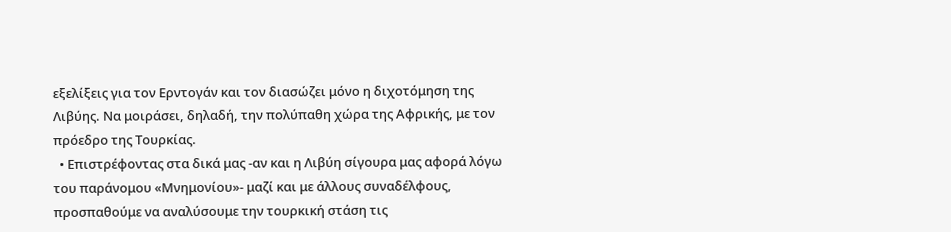εξελίξεις για τον Ερντογάν και τον διασώζει μόνο η διχοτόμηση της Λιβύης. Να μοιράσει, δηλαδή, την πολύπαθη χώρα της Αφρικής, με τον πρόεδρο της Τουρκίας.
  • Επιστρέφοντας στα δικά μας -αν και η Λιβύη σίγουρα μας αφορά λόγω του παράνομου «Μνημονίου»- μαζί και με άλλους συναδέλφους, προσπαθούμε να αναλύσουμε την τουρκική στάση τις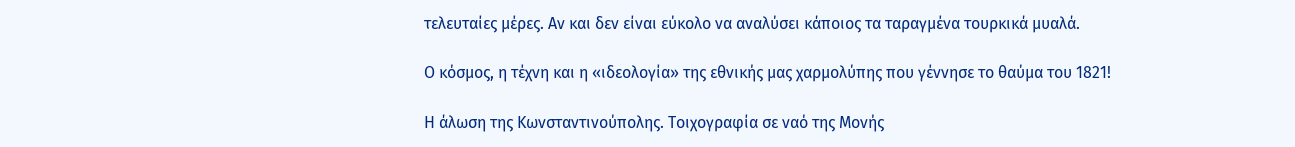τελευταίες μέρες. Αν και δεν είναι εύκολο να αναλύσει κάποιος τα ταραγμένα τουρκικά μυαλά.

Ο κόσμος, η τέχνη και η «ιδεολογία» της εθνικής μας χαρμολύπης που γέννησε το θαύμα του 1821!

Η άλωση της Κωνσταντινούπολης. Τοιχογραφία σε ναό της Μονής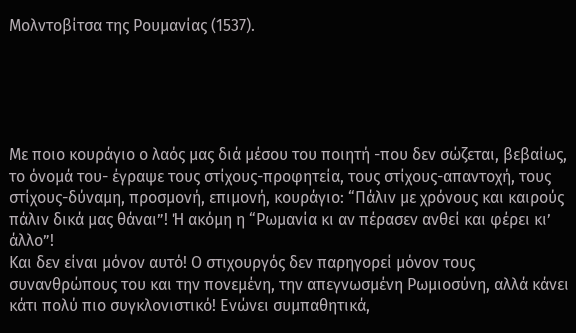Μολντοβίτσα της Ρουμανίας (1537).





Με ποιο κουράγιο ο λαός μας διά μέσου του ποιητή -που δεν σώζεται, βεβαίως, το όνομά του- έγραψε τους στίχους-προφητεία, τους στίχους-απαντοχή, τους στίχους-δύναμη, προσμονή, επιμονή, κουράγιο: “Πάλιν με χρόνους και καιρούς πάλιν δικά μας θάναι”! Ή ακόμη η “Ρωμανία κι αν πέρασεν ανθεί και φέρει κι’ άλλο”!
Και δεν είναι μόνον αυτό! Ο στιχουργός δεν παρηγορεί μόνον τους συνανθρώπους του και την πονεμένη, την απεγνωσμένη Ρωμιοσύνη, αλλά κάνει κάτι πολύ πιο συγκλονιστικό! Ενώνει συμπαθητικά,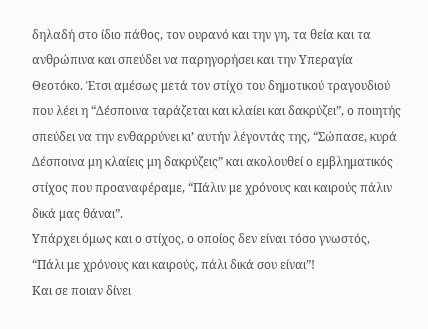δηλαδή στο ίδιο πάθος, τον ουρανό και την γη, τα θεία και τα ανθρώπινα και σπεύδει να παρηγορήσει και την Υπεραγία Θεοτόκο. Έτσι αμέσως μετά τον στίχο του δημοτικού τραγουδιού που λέει η “Δέσποινα ταράζεται και κλαίει και δακρύζει”, ο ποιητής σπεύδει να την ενθαρρύνει κι’ αυτήν λέγοντάς της, “Σώπασε, κυρά Δέσποινα μη κλαίεις μη δακρύζεις” και ακολουθεί ο εμβληματικός στίχος που προαναφέραμε, “Πάλιν με χρόνους και καιρούς πάλιν δικά μας θάναι”.
Υπάρχει όμως και ο στίχος, ο οποίος δεν είναι τόσο γνωστός, “Πάλι με χρόνους και καιρούς, πάλι δικά σου είναι”!
Και σε ποιαν δίνει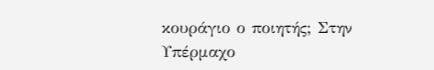κουράγιο ο ποιητής; Στην Υπέρμαχο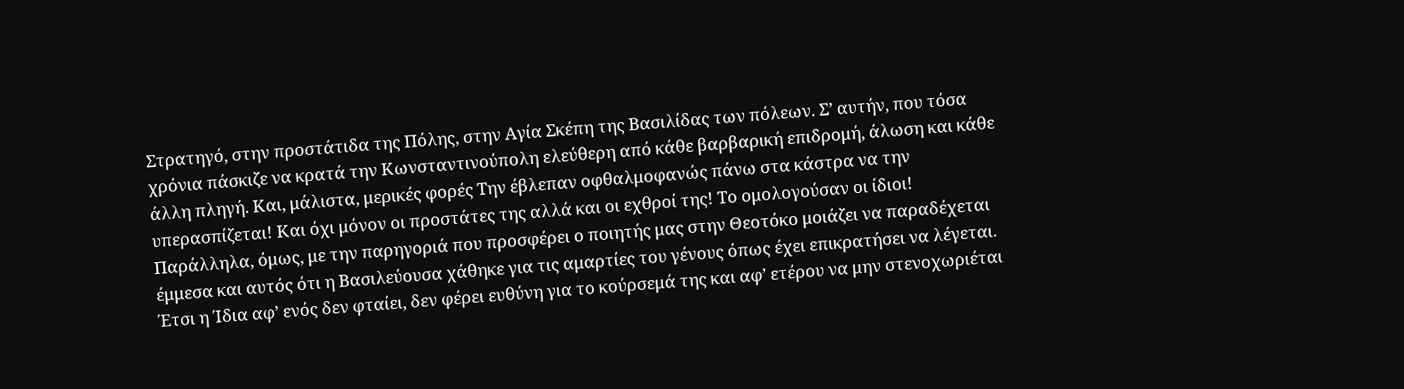Στρατηγό, στην προστάτιδα της Πόλης, στην Αγία Σκέπη της Βασιλίδας των πόλεων. Σ’ αυτήν, που τόσα χρόνια πάσκιζε να κρατά την Κωνσταντινούπολη ελεύθερη από κάθε βαρβαρική επιδρομή, άλωση και κάθε άλλη πληγή. Και, μάλιστα, μερικές φορές Την έβλεπαν οφθαλμοφανώς πάνω στα κάστρα να την υπερασπίζεται! Και όχι μόνον οι προστάτες της αλλά και οι εχθροί της! Το ομολογούσαν οι ίδιοι!
Παράλληλα, όμως, με την παρηγοριά που προσφέρει ο ποιητής μας στην Θεοτόκο μοιάζει να παραδέχεται έμμεσα και αυτός ότι η Βασιλεύουσα χάθηκε για τις αμαρτίες του γένους όπως έχει επικρατήσει να λέγεται. Έτσι η Ίδια αφ’ ενός δεν φταίει, δεν φέρει ευθύνη για το κούρσεμά της και αφ’ ετέρου να μην στενοχωριέται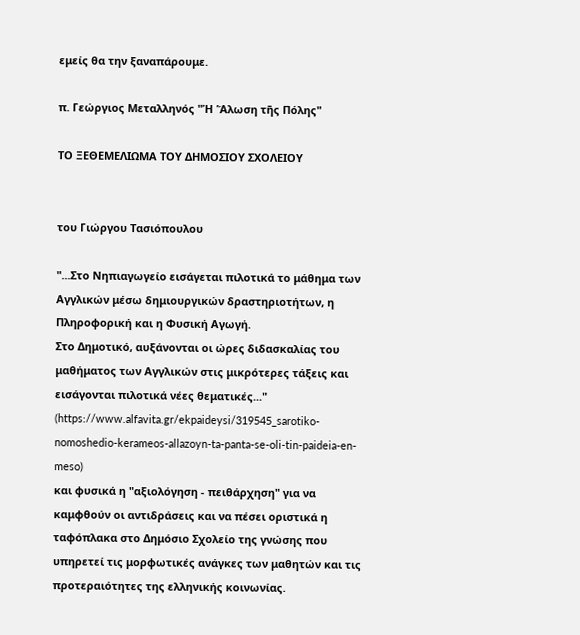εμείς θα την ξαναπάρουμε.

π. Γεώργιος Μεταλληνός "Ἡ Ἅλωση τῆς Πόλης"

ΤΟ ΞΕΘΕΜΕΛΙΩΜΑ ΤΟΥ ΔΗΜΟΣΙΟΥ ΣΧΟΛΕΙΟΥ


του Γιώργου Τασιόπουλου

"...Στο Νηπιαγωγείο εισάγεται πιλοτικά το μάθημα των Αγγλικών μέσω δημιουργικών δραστηριοτήτων, η Πληροφορική και η Φυσική Αγωγή.
Στο Δημοτικό, αυξάνονται οι ώρες διδασκαλίας του μαθήματος των Αγγλικών στις μικρότερες τάξεις και εισάγονται πιλοτικά νέες θεματικές..."
(https://www.alfavita.gr/ekpaideysi/319545_sarotiko-nomoshedio-kerameos-allazoyn-ta-panta-se-oli-tin-paideia-en-meso)
και φυσικά η "αξιολόγηση - πειθάρχηση" για να καμφθούν οι αντιδράσεις και να πέσει οριστικά η ταφόπλακα στο Δημόσιο Σχολείο της γνώσης που υπηρετεί τις μορφωτικές ανάγκες των μαθητών και τις προτεραιότητες της ελληνικής κοινωνίας.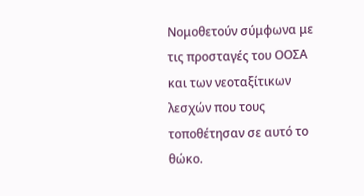Νομοθετούν σύμφωνα με τις προσταγές του ΟΟΣΑ και των νεοταξίτικων λεσχών που τους τοποθέτησαν σε αυτό το θώκο.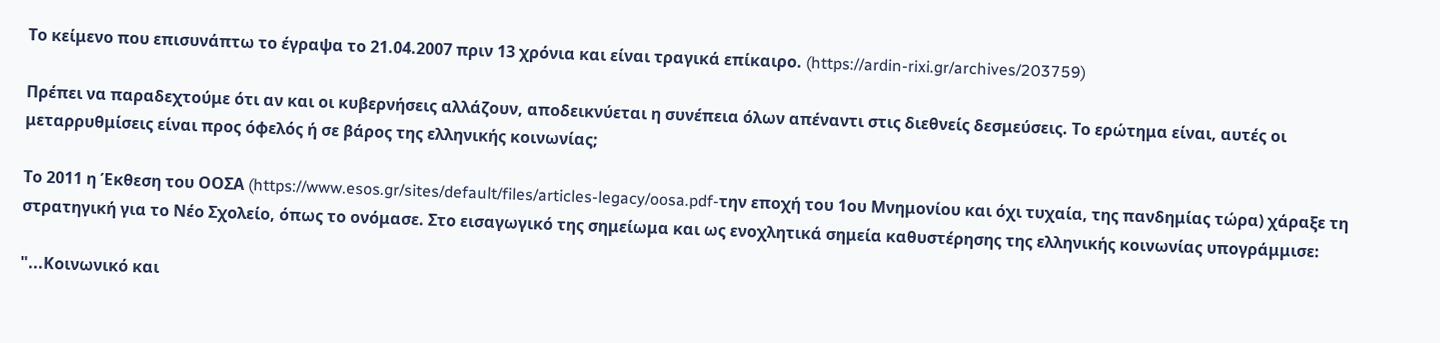Το κείμενο που επισυνάπτω το έγραψα το 21.04.2007 πριν 13 χρόνια και είναι τραγικά επίκαιρο. (https://ardin-rixi.gr/archives/203759)

Πρέπει να παραδεχτούμε ότι αν και οι κυβερνήσεις αλλάζουν, αποδεικνύεται η συνέπεια όλων απέναντι στις διεθνείς δεσμεύσεις. Το ερώτημα είναι, αυτές οι μεταρρυθμίσεις είναι προς όφελός ή σε βάρος της ελληνικής κοινωνίας;

Το 2011 η Έκθεση του ΟΟΣΑ (https://www.esos.gr/sites/default/files/articles-legacy/oosa.pdf-την εποχή του 1ου Μνημονίου και όχι τυχαία, της πανδημίας τώρα) χάραξε τη στρατηγική για το Νέο Σχολείο, όπως το ονόμασε. Στο εισαγωγικό της σημείωμα και ως ενοχλητικά σημεία καθυστέρησης της ελληνικής κοινωνίας υπογράμμισε:

"...Κοινωνικό και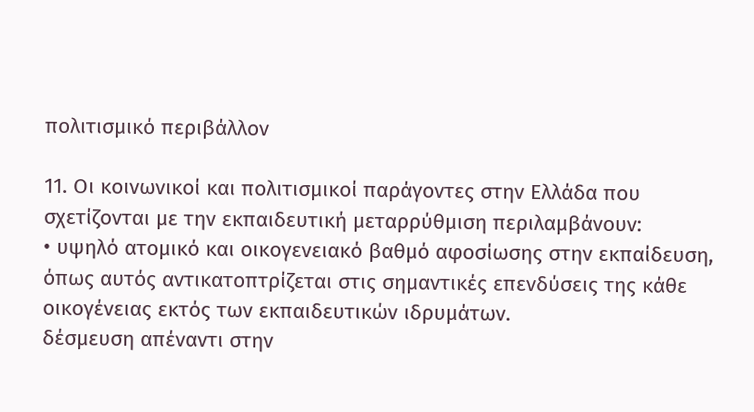πολιτισμικό περιβάλλον

11. Οι κοινωνικοί και πολιτισμικοί παράγοντες στην Ελλάδα που σχετίζονται με την εκπαιδευτική μεταρρύθμιση περιλαμβάνουν:
• υψηλό ατομικό και οικογενειακό βαθμό αφοσίωσης στην εκπαίδευση, όπως αυτός αντικατοπτρίζεται στις σημαντικές επενδύσεις της κάθε οικογένειας εκτός των εκπαιδευτικών ιδρυμάτων.
δέσμευση απέναντι στην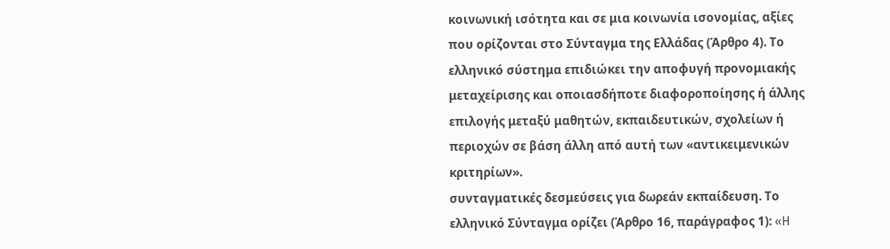κοινωνική ισότητα και σε μια κοινωνία ισονομίας, αξίες που ορίζονται στο Σύνταγμα της Ελλάδας (Άρθρο 4). Το ελληνικό σύστημα επιδιώκει την αποφυγή προνομιακής μεταχείρισης και οποιασδήποτε διαφοροποίησης ή άλλης επιλογής μεταξύ μαθητών, εκπαιδευτικών, σχολείων ή περιοχών σε βάση άλλη από αυτή των «αντικειμενικών κριτηρίων».
συνταγματικές δεσμεύσεις για δωρεάν εκπαίδευση. Το ελληνικό Σύνταγμα ορίζει (Άρθρο 16, παράγραφος 1): «H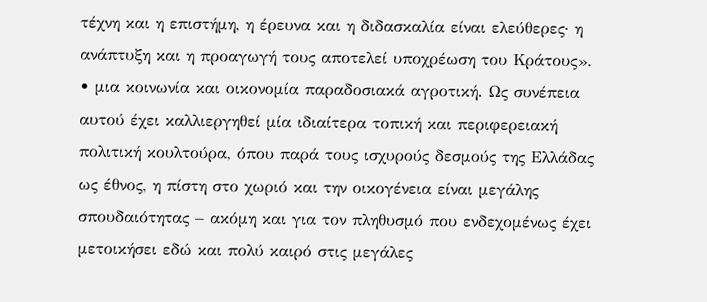τέχνη και η επιστήμη, η έρευνα και η διδασκαλία είναι ελεύθερες· η ανάπτυξη και η προαγωγή τους αποτελεί υποχρέωση του Κράτους».
• μια κοινωνία και οικονομία παραδοσιακά αγροτική. Ως συνέπεια αυτού έχει καλλιεργηθεί μία ιδιαίτερα τοπική και περιφερειακή πολιτική κουλτούρα, όπου παρά τους ισχυρούς δεσμούς της Ελλάδας ως έθνος, η πίστη στο χωριό και την οικογένεια είναι μεγάλης σπουδαιότητας – ακόμη και για τον πληθυσμό που ενδεχομένως έχει μετοικήσει εδώ και πολύ καιρό στις μεγάλες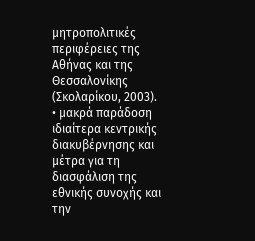μητροπολιτικές περιφέρειες της Αθήνας και της Θεσσαλονίκης (Σκολαρίκου, 2003).
• μακρά παράδοση ιδιαίτερα κεντρικής διακυβέρνησης και μέτρα για τη διασφάλιση της εθνικής συνοχής και την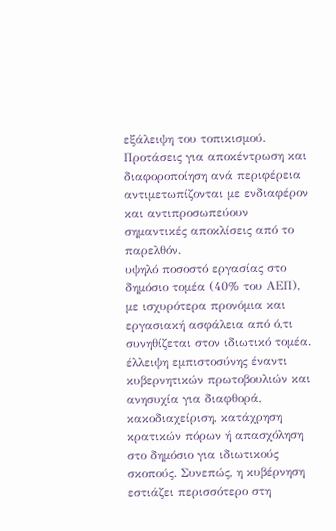εξάλειψη του τοπικισμού. Προτάσεις για αποκέντρωση και διαφοροποίηση ανά περιφέρεια αντιμετωπίζονται με ενδιαφέρον και αντιπροσωπεύουν σημαντικές αποκλίσεις από το παρελθόν.
υψηλό ποσοστό εργασίας στο δημόσιο τομέα (40% του ΑΕΠ), με ισχυρότερα προνόμια και εργασιακή ασφάλεια από ό,τι συνηθίζεται στον ιδιωτικό τομέα.
έλλειψη εμπιστοσύνης έναντι κυβερνητικών πρωτοβουλιών και ανησυχία για διαφθορά, κακοδιαχείριση, κατάχρηση κρατικών πόρων ή απασχόληση στο δημόσιο για ιδιωτικούς σκοπούς. Συνεπώς, η κυβέρνηση εστιάζει περισσότερο στη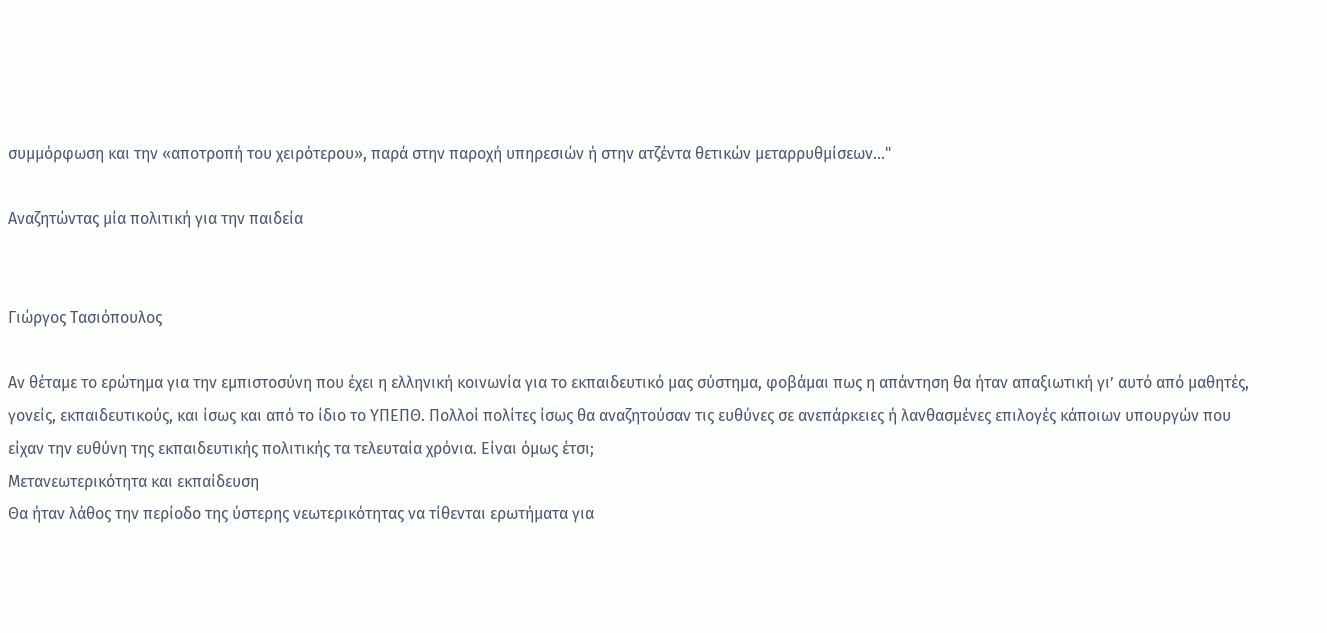συμμόρφωση και την «αποτροπή του χειρότερου», παρά στην παροχή υπηρεσιών ή στην ατζέντα θετικών μεταρρυθμίσεων..."

Αναζητώντας μία πολιτική για την παιδεία


Γιώργος Τασιόπουλος

Αν θέταμε το ερώτημα για την εμπιστοσύνη που έχει η ελληνική κοινωνία για το εκπαιδευτικό μας σύστημα, φοβάμαι πως η απάντηση θα ήταν απαξιωτική γι’ αυτό από μαθητές, γονείς, εκπαιδευτικούς, και ίσως και από το ίδιο το ΥΠΕΠΘ. Πολλοί πολίτες ίσως θα αναζητούσαν τις ευθύνες σε ανεπάρκειες ή λανθασμένες επιλογές κάποιων υπουργών που είχαν την ευθύνη της εκπαιδευτικής πολιτικής τα τελευταία χρόνια. Είναι όμως έτσι;
Μετανεωτερικότητα και εκπαίδευση
Θα ήταν λάθος την περίοδο της ύστερης νεωτερικότητας να τίθενται ερωτήματα για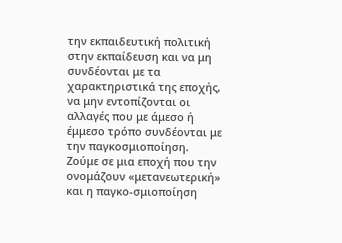την εκπαιδευτική πολιτική στην εκπαίδευση και να μη συνδέονται με τα χαρακτηριστικά της εποχής, να μην εντοπίζονται οι αλλαγές που με άμεσο ή έμμεσο τρόπο συνδέονται με την παγκοσμιοποίηση.
Ζούμε σε μια εποχή που την ονομάζουν «μετανεωτερική» και η παγκο-σμιοποίηση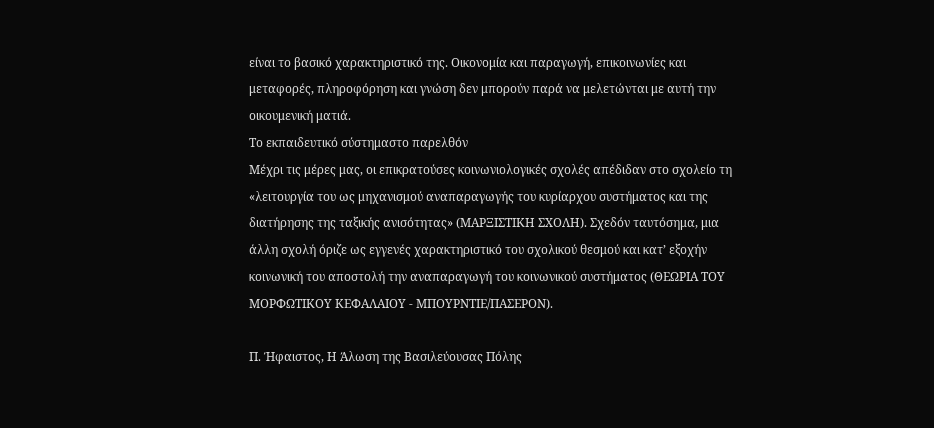είναι το βασικό χαρακτηριστικό της. Οικονομία και παραγωγή, επικοινωνίες και μεταφορές, πληροφόρηση και γνώση δεν μπορούν παρά να μελετώνται με αυτή την οικουμενική ματιά.
Το εκπαιδευτικό σύστημαστο παρελθόν
Μέχρι τις μέρες μας, οι επικρατούσες κοινωνιολογικές σχολές απέδιδαν στο σχολείο τη «λειτουργία του ως μηχανισμού αναπαραγωγής του κυρίαρχου συστήματος και της διατήρησης της ταξικής ανισότητας» (ΜΑΡΞΙΣΤΙΚΗ ΣΧΟΛΗ). Σχεδόν ταυτόσημα, μια άλλη σχολή όριζε ως εγγενές χαρακτηριστικό του σχολικού θεσμού και κατ’ εξοχήν κοινωνική του αποστολή την αναπαραγωγή του κοινωνικού συστήματος (ΘΕΩΡΙΑ ΤΟΥ ΜΟΡΦΩΤΙΚΟΥ ΚΕΦΑΛΑΙΟΥ - ΜΠΟΥΡΝΤΙΕ/ΠΑΣΕΡΟΝ).

Π. Ήφαιστος, Η Άλωση της Βασιλεύουσας Πόλης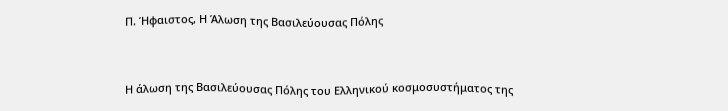Π. Ήφαιστος, Η Άλωση της Βασιλεύουσας Πόλης


Η άλωση της Βασιλεύουσας Πόλης του Ελληνικού κοσμοσυστήματος της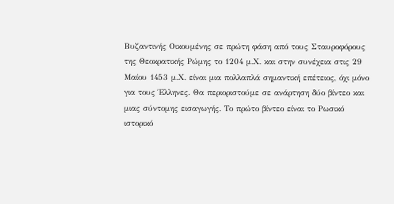Βυζαντινής Οικουμένης σε πρώτη φάση από τους Σταυροφόρους της Θεοκρατικής Ρώμης το 1204 μ.Χ. και στην συνέχεια στις 29 Μαίου 1453 μ.Χ. είναι μια πολλαπλά σημαντική επέτειος, όχι μόνο για τους Έλληνες. Θα περιοριστούμε σε ανάρτηση δύο βίντεο και μιας σύντομης εισαγωγής. Το πρώτο βίντεο είναι το Ρωσικό ιστορικό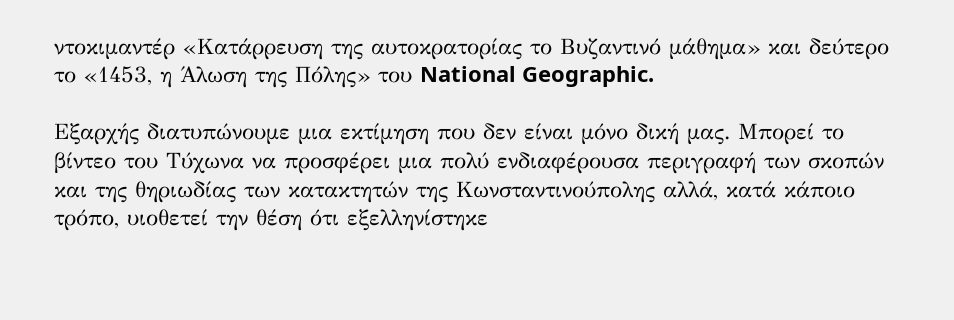ντοκιμαντέρ «Κατάρρευση της αυτοκρατορίας το Βυζαντινό μάθημα» και δεύτερο το «1453, η Άλωση της Πόλης» του National Geographic.

Εξαρχής διατυπώνουμε μια εκτίμηση που δεν είναι μόνο δική μας. Μπορεί το βίντεο του Τύχωνα να προσφέρει μια πολύ ενδιαφέρουσα περιγραφή των σκοπών και της θηριωδίας των κατακτητών της Κωνσταντινούπολης αλλά, κατά κάποιο τρόπο, υιοθετεί την θέση ότι εξελληνίστηκε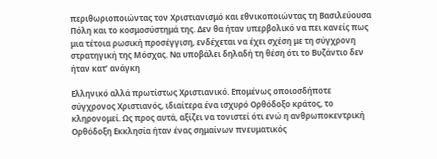περιθωριοποιώντας τον Χριστιανισμό και εθνικοποιώντας τη Βασιλεύουσα Πόλη και το κοσμοσύστημά της. Δεν θα ήταν υπερβολικό να πει κανείς πως μια τέτοια ρωσική προσέγγιση, ενδέχεται να έχει σχέση με τη σύγχρονη στρατηγική της Μόσχας. Να υποβάλει δηλαδή τη θέση ότι το Βυζάντιο δεν ήταν κατ’ ανάγκη

Ελληνικό αλλά πρωτίστως Χριστιανικό. Επομένως οποιοσδήποτε σύγχρονος Χριστιανός, ιδιαίτερα ένα ισχυρό Ορθόδοξο κράτος, το κληρονομεί. Ως προς αυτά, αξίζει να τονιστεί ότι ενώ η ανθρωποκεντρική Ορθόδοξη Εκκλησία ήταν ένας σημαίνων πνευματικός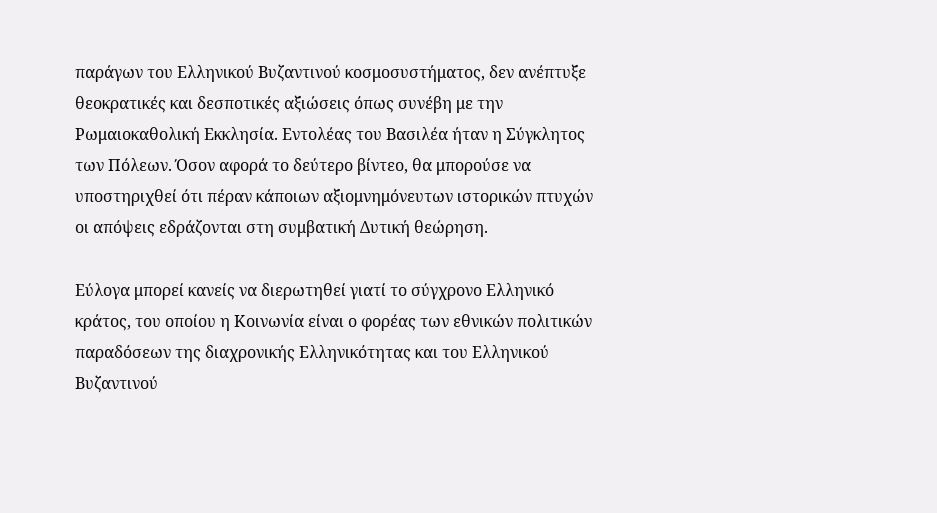παράγων του Ελληνικού Βυζαντινού κοσμοσυστήματος, δεν ανέπτυξε θεοκρατικές και δεσποτικές αξιώσεις όπως συνέβη με την Ρωμαιοκαθολική Εκκλησία. Εντολέας του Βασιλέα ήταν η Σύγκλητος των Πόλεων. Όσον αφορά το δεύτερο βίντεο, θα μπορούσε να υποστηριχθεί ότι πέραν κάποιων αξιομνημόνευτων ιστορικών πτυχών οι απόψεις εδράζονται στη συμβατική Δυτική θεώρηση.

Εύλογα μπορεί κανείς να διερωτηθεί γιατί το σύγχρονο Ελληνικό κράτος, του οποίου η Κοινωνία είναι ο φορέας των εθνικών πολιτικών παραδόσεων της διαχρονικής Ελληνικότητας και του Ελληνικού Βυζαντινού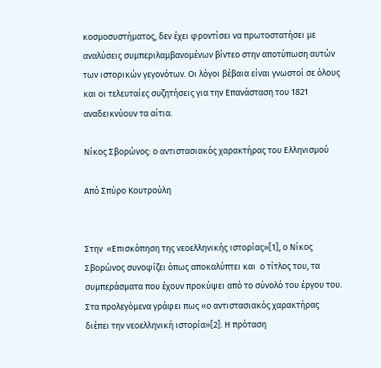κοσμοσυστήματος, δεν έχει φροντίσει να πρωτοστατήσει με αναλύσεις συμπεριλαμβανομένων βίντεο στην αποτύπωση αυτών των ιστορικών γεγονότων. Οι λόγοι βέβαια είναι γνωστοί σε όλους και οι τελευταίες συζητήσεις για την Επανάσταση του 1821 αναδεικνύουν τα αίτια.

Νίκος Σβορώνος: ο αντιστασιακός χαρακτήρας του Ελληνισμού

Από Σπύρο Κουτρούλη


Στην  «Επισκόπηση της νεοελληνικής ιστορίας»[1], ο Νίκος Σβορώνος συνοψίζει όπως αποκαλύπτει και  ο τίτλος του, τα συμπεράσματα που έχουν προκύψει από το σύνολό του έργου του.
Στα προλεγόμενα γράφει πως «ο αντιστασιακός χαρακτήρας διέπει την νεοελληνική ιστορία»[2]. Η πρόταση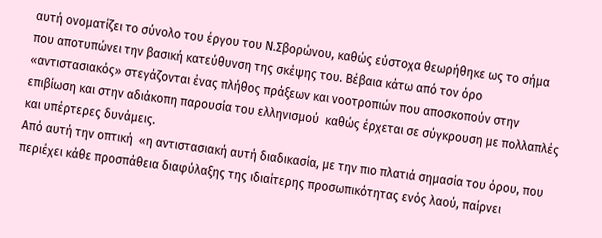αυτή ονοματίζει το σύνολο του έργου του Ν.Σβορώνου, καθώς εύστοχα θεωρήθηκε ως το σήμα που αποτυπώνει την βασική κατεύθυνση της σκέψης του. Βέβαια κάτω από τον όρο «αντιστασιακός» στεγάζονται ένας πλήθος πράξεων και νοοτροπιών που αποσκοπούν στην επιβίωση και στην αδιάκοπη παρουσία του ελληνισμού  καθώς έρχεται σε σύγκρουση με πολλαπλές και υπέρτερες δυνάμεις.
Από αυτή την οπτική  «η αντιστασιακή αυτή διαδικασία, με την πιο πλατιά σημασία του όρου, που περιέχει κάθε προσπάθεια διαφύλαξης της ιδιαίτερης προσωπικότητας ενός λαού, παίρνει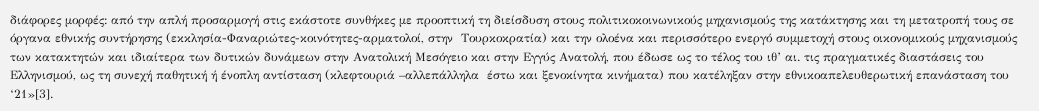διάφορες μορφές: από την απλή προσαρμογή στις εκάστοτε συνθήκες με προοπτική τη διείσδυση στους πολιτικοκοινωνικούς μηχανισμούς της κατάκτησης και τη μετατροπή τους σε όργανα εθνικής συντήρησης (εκκλησία-Φαναριώτες-κοινότητες-αρματολοί, στην  Τουρκοκρατία) και την ολοένα και περισσότερο ενεργό συμμετοχή στους οικονομικούς μηχανισμούς των κατακτητών και ιδιαίτερα των δυτικών δυνάμεων στην Ανατολική Μεσόγειο και στην Εγγύς Ανατολή, που έδωσε ως το τέλος του ιθ’ αι. τις πραγματικές διαστάσεις του Ελληνισμού, ως τη συνεχή παθητική ή ένοπλη αντίσταση (κλεφτουριά –αλλεπάλληλα  έστω και ξενοκίνητα κινήματα) που κατέληξαν στην εθνικοαπελευθερωτική επανάσταση του ‘21»[3].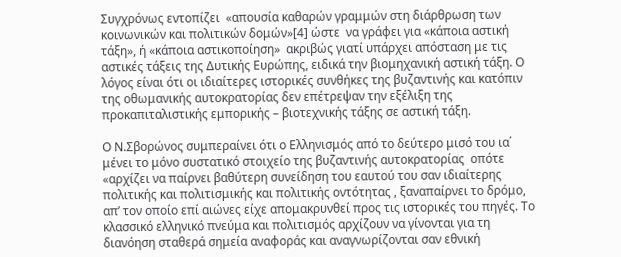Συγχρόνως εντοπίζει  «απουσία καθαρών γραμμών στη διάρθρωση των κοινωνικών και πολιτικών δομών»[4] ώστε  να γράφει για «κάποια αστική τάξη», ή «κάποια αστικοποίηση»  ακριβώς γιατί υπάρχει απόσταση με τις αστικές τάξεις της Δυτικής Ευρώπης, ειδικά την βιομηχανική αστική τάξη. Ο λόγος είναι ότι οι ιδιαίτερες ιστορικές συνθήκες της βυζαντινής και κατόπιν της οθωμανικής αυτοκρατορίας δεν επέτρεψαν την εξέλιξη της προκαπιταλιστικής εμπορικής – βιοτεχνικής τάξης σε αστική τάξη.

Ο Ν.Σβορώνος συμπεραίνει ότι ο Ελληνισμός από το δεύτερο μισό του ια΄ μένει το μόνο συστατικό στοιχείο της βυζαντινής αυτοκρατορίας  οπότε «αρχίζει να παίρνει βαθύτερη συνείδηση του εαυτού του σαν ιδιαίτερης πολιτικής και πολιτισμικής και πολιτικής οντότητας , ξαναπαίρνει το δρόμο, απ’ τον οποίο επί αιώνες είχε απομακρυνθεί προς τις ιστορικές του πηγές. Το κλασσικό ελληνικό πνεύμα και πολιτισμός αρχίζουν να γίνονται για τη διανόηση σταθερά σημεία αναφοράς και αναγνωρίζονται σαν εθνική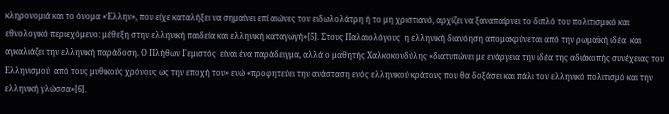κληρονομιά και το όνομα «Έλλην», που είχε καταλήξει να σημαίνει επί αιώνες τον ειδωλολάτρη ή το μη χριστιανό, αρχίζει να ξαναπαίρνει το διπλό του πολιτισμικό και εθνολογικό περιεχόμενο: μέθεξη στην ελληνική παιδεία και ελληνική καταγωγή»[5]. Στους Παλαιολόγους  η ελληνική διανόηση απομακρύνεται από την ρωμαϊκή ιδέα  και αγκαλιάζει την ελληνική παράδοση. Ο Πλήθων Γεμιστός  είναι ένα παράδειγμα, αλλά ο μαθητής Χαλκοκονδύλης «διατυπώνει με ενάργεια την ιδέα της αδιάκοπής συνέχειας του Ελληνισμού  από τους μυθικούς χρόνους ως την εποχή του» ενώ «προφητεύει την ανάσταση ενός ελληνικού κράτους που θα δοξάσει και πάλι τον ελληνικό πολιτισμό και την ελληνική γλώσσα»[6].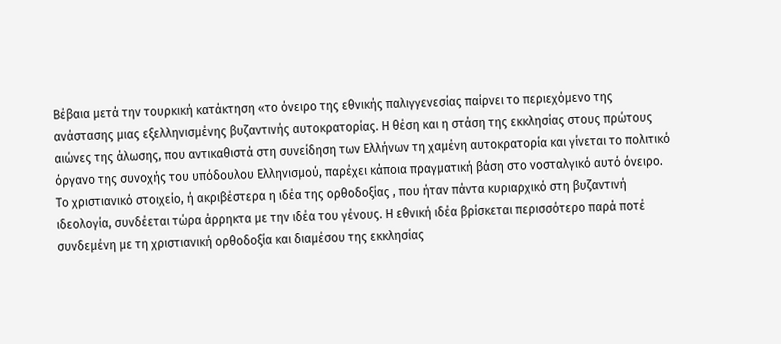Βέβαια μετά την τουρκική κατάκτηση «το όνειρο της εθνικής παλιγγενεσίας παίρνει το περιεχόμενο της ανάστασης μιας εξελληνισμένης βυζαντινής αυτοκρατορίας. Η θέση και η στάση της εκκλησίας στους πρώτους αιώνες της άλωσης, που αντικαθιστά στη συνείδηση των Ελλήνων τη χαμένη αυτοκρατορία και γίνεται το πολιτικό όργανο της συνοχής του υπόδουλου Ελληνισμού, παρέχει κάποια πραγματική βάση στο νοσταλγικό αυτό όνειρο. Το χριστιανικό στοιχείο, ή ακριβέστερα η ιδέα της ορθοδοξίας , που ήταν πάντα κυριαρχικό στη βυζαντινή ιδεολογία, συνδέεται τώρα άρρηκτα με την ιδέα του γένους. Η εθνική ιδέα βρίσκεται περισσότερο παρά ποτέ συνδεμένη με τη χριστιανική ορθοδοξία και διαμέσου της εκκλησίας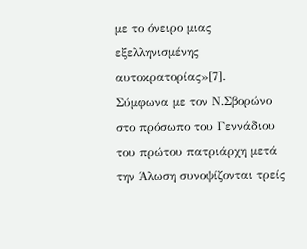με το όνειρο μιας εξελληνισμένης αυτοκρατορίας»[7].
Σύμφωνα με τον Ν.Σβορώνο στο πρόσωπο του Γεννάδιου του πρώτου πατριάρχη μετά την Άλωση συνοψίζονται τρείς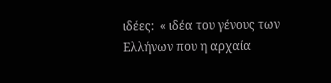ιδέες:  « ιδέα του γένους των Ελλήνων που η αρχαία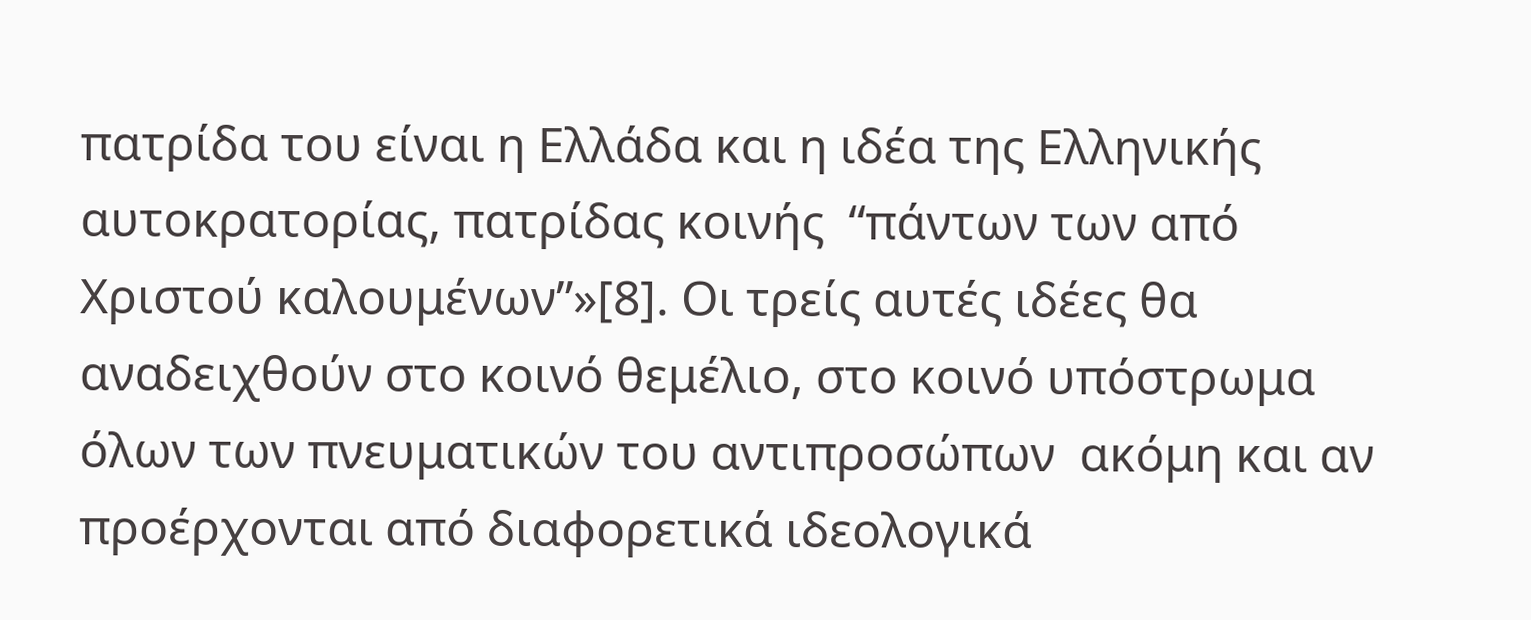πατρίδα του είναι η Ελλάδα και η ιδέα της Ελληνικής  αυτοκρατορίας, πατρίδας κοινής  “πάντων των από Χριστού καλουμένων”»[8]. Οι τρείς αυτές ιδέες θα αναδειχθούν στο κοινό θεμέλιο, στο κοινό υπόστρωμα όλων των πνευματικών του αντιπροσώπων  ακόμη και αν προέρχονται από διαφορετικά ιδεολογικά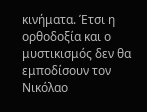κινήματα. Έτσι η ορθοδοξία και ο μυστικισμός δεν θα εμποδίσουν τον Νικόλαο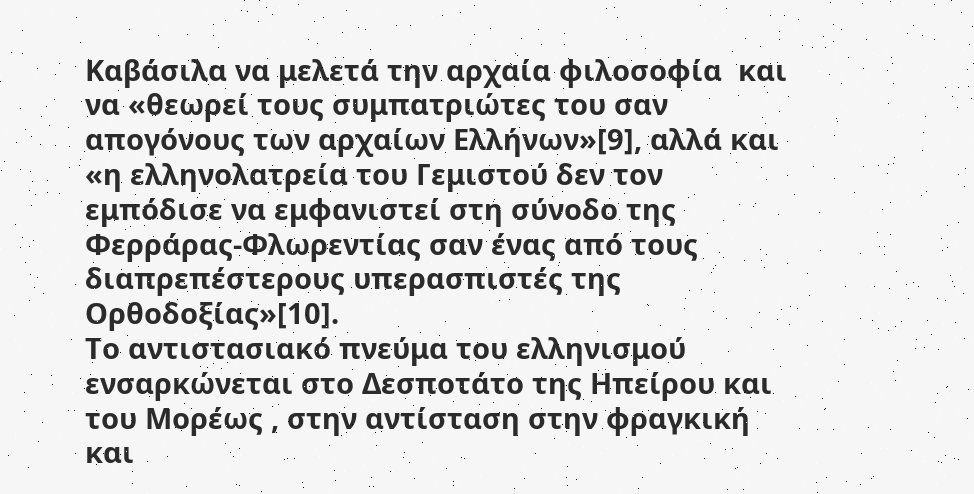Καβάσιλα να μελετά την αρχαία φιλοσοφία  και να «θεωρεί τους συμπατριώτες του σαν απογόνους των αρχαίων Ελλήνων»[9], αλλά και «η ελληνολατρεία του Γεμιστού δεν τον εμπόδισε να εμφανιστεί στη σύνοδο της Φερράρας-Φλωρεντίας σαν ένας από τους διαπρεπέστερους υπερασπιστές της Ορθοδοξίας»[10].
Το αντιστασιακό πνεύμα του ελληνισμού ενσαρκώνεται στο Δεσποτάτο της Ηπείρου και του Μορέως , στην αντίσταση στην φραγκική  και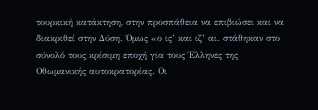τουρκική κατάκτηση, στην προσπάθεια να επιβιώσει και να διακριθεί στην Δύση. Όμως «ο ις’ και ιζ’ αι. στάθηκαν στο σύνολό τους κρίσιμη εποχή για τους Έλληνες της Οθωμανικής αυτοκρατορίας. Οι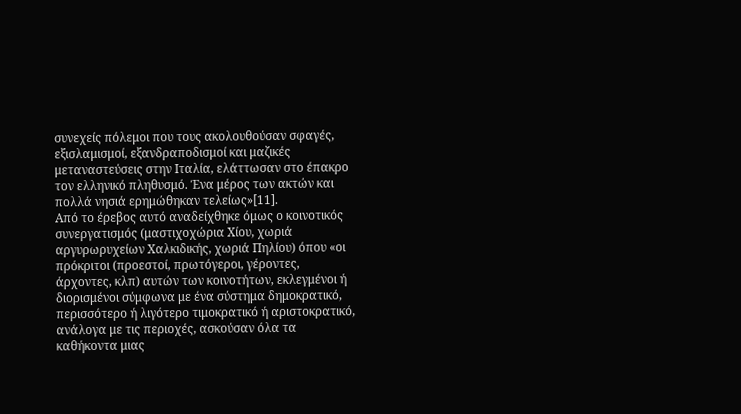συνεχείς πόλεμοι που τους ακολουθούσαν σφαγές, εξισλαμισμοί, εξανδραποδισμοί και μαζικές μεταναστεύσεις στην Ιταλία, ελάττωσαν στο έπακρο τον ελληνικό πληθυσμό. Ένα μέρος των ακτών και πολλά νησιά ερημώθηκαν τελείως»[11].
Από το έρεβος αυτό αναδείχθηκε όμως ο κοινοτικός συνεργατισμός (μαστιχοχώρια Χίου, χωριά αργυρωρυχείων Χαλκιδικής, χωριά Πηλίου) όπου «οι πρόκριτοι (προεστοί, πρωτόγεροι, γέροντες, άρχοντες, κλπ) αυτών των κοινοτήτων, εκλεγμένοι ή διορισμένοι σύμφωνα με ένα σύστημα δημοκρατικό, περισσότερο ή λιγότερο τιμοκρατικό ή αριστοκρατικό, ανάλογα με τις περιοχές, ασκούσαν όλα τα καθήκοντα μιας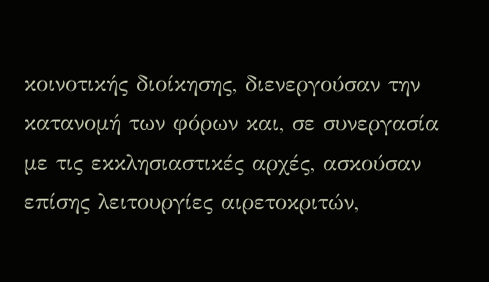κοινοτικής διοίκησης, διενεργούσαν την κατανομή των φόρων και, σε συνεργασία με τις εκκλησιαστικές αρχές, ασκούσαν επίσης λειτουργίες αιρετοκριτών,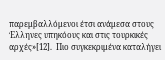παρεμβαλλόμενοι έτσι ανάμεσα στους Έλληνες υπηκόους και στις τουρκικές αρχές»[12].  Πιο συγκεκριμένα καταλήγει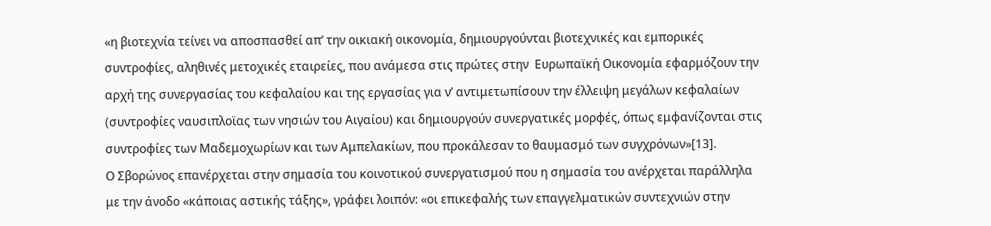«η βιοτεχνία τείνει να αποσπασθεί απ’ την οικιακή οικονομία, δημιουργούνται βιοτεχνικές και εμπορικές συντροφίες, αληθινές μετοχικές εταιρείες, που ανάμεσα στις πρώτες στην  Ευρωπαϊκή Οικονομία εφαρμόζουν την αρχή της συνεργασίας του κεφαλαίου και της εργασίας για ν’ αντιμετωπίσουν την έλλειψη μεγάλων κεφαλαίων (συντροφίες ναυσιπλοϊας των νησιών του Αιγαίου) και δημιουργούν συνεργατικές μορφές, όπως εμφανίζονται στις συντροφίες των Μαδεμοχωρίων και των Αμπελακίων, που προκάλεσαν το θαυμασμό των συγχρόνων»[13].
Ο Σβορώνος επανέρχεται στην σημασία του κοινοτικού συνεργατισμού που η σημασία του ανέρχεται παράλληλα με την άνοδο «κάποιας αστικής τάξης», γράφει λοιπόν: «οι επικεφαλής των επαγγελματικών συντεχνιών στην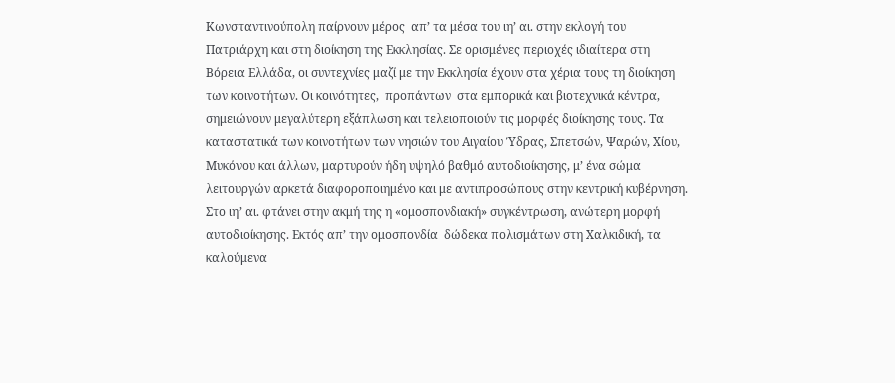Κωνσταντινούπολη παίρνουν μέρος  απ’ τα μέσα του ιη’ αι. στην εκλογή του Πατριάρχη και στη διοίκηση της Εκκλησίας. Σε ορισμένες περιοχές ιδιαίτερα στη Βόρεια Ελλάδα, οι συντεχνίες μαζί με την Εκκλησία έχουν στα χέρια τους τη διοίκηση των κοινοτήτων. Οι κοινότητες,  προπάντων  στα εμπορικά και βιοτεχνικά κέντρα, σημειώνουν μεγαλύτερη εξάπλωση και τελειοποιούν τις μορφές διοίκησης τους. Τα καταστατικά των κοινοτήτων των νησιών του Αιγαίου Ύδρας, Σπετσών, Ψαρών, Χίου, Μυκόνου και άλλων, μαρτυρούν ήδη υψηλό βαθμό αυτοδιοίκησης, μ’ ένα σώμα λειτουργών αρκετά διαφοροποιημένο και με αντιπροσώπους στην κεντρική κυβέρνηση. Στο ιη’ αι. φτάνει στην ακμή της η «ομοσπονδιακή» συγκέντρωση, ανώτερη μορφή αυτοδιοίκησης. Εκτός απ’ την ομοσπονδία  δώδεκα πολισμάτων στη Χαλκιδική, τα καλούμενα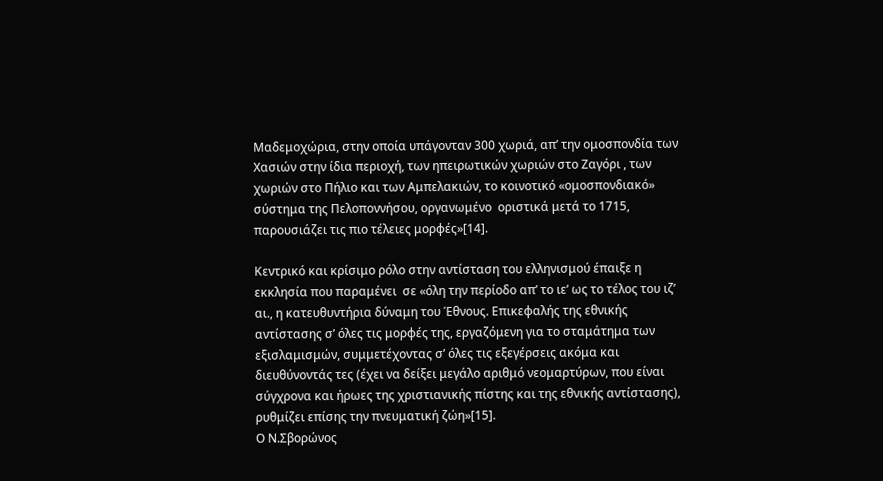Μαδεμοχώρια, στην οποία υπάγονταν 300 χωριά, απ’ την ομοσπονδία των  Χασιών στην ίδια περιοχή, των ηπειρωτικών χωριών στο Ζαγόρι , των χωριών στο Πήλιο και των Αμπελακιών, το κοινοτικό «ομοσπονδιακό» σύστημα της Πελοποννήσου, οργανωμένο  οριστικά μετά το 1715, παρουσιάζει τις πιο τέλειες μορφές»[14].

Κεντρικό και κρίσιμο ρόλο στην αντίσταση του ελληνισμού έπαιξε η εκκλησία που παραμένει  σε «όλη την περίοδο απ’ το ιε’ ως το τέλος του ιζ’ αι., η κατευθυντήρια δύναμη του Έθνους. Επικεφαλής της εθνικής αντίστασης σ’ όλες τις μορφές της, εργαζόμενη για το σταμάτημα των εξισλαμισμών, συμμετέχοντας σ’ όλες τις εξεγέρσεις ακόμα και διευθύνοντάς τες (έχει να δείξει μεγάλο αριθμό νεομαρτύρων, που είναι σύγχρονα και ήρωες της χριστιανικής πίστης και της εθνικής αντίστασης), ρυθμίζει επίσης την πνευματική ζώη»[15].
Ο Ν.Σβορώνος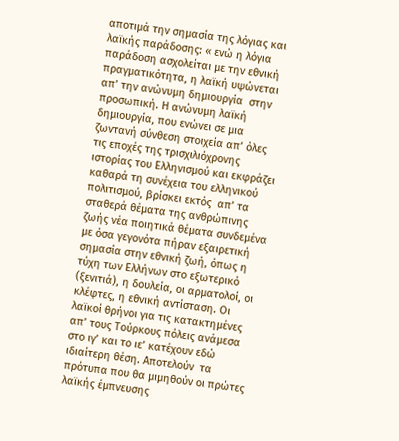αποτιμά την σημασία της λόγιας και λαϊκής παράδοσης: « ενώ η λόγια παράδοση ασχολείται με την εθνική πραγματικότητα, η λαϊκή υψώνεται απ’ την ανώνυμη δημιουργία  στην προσωπική. Η ανώνυμη λαϊκή δημιουργία, που ενώνει σε μια ζωντανή σύνθεση στοιχεία απ’ όλες τις εποχές της τρισχιλιόχρονης ιστορίας του Ελληνισμού και εκφράζει καθαρά τη συνέχεια του ελληνικού πολιτισμού, βρίσκει εκτός  απ’ τα σταθερά θέματα της ανθρώπινης ζωής νέα ποιητικά θέματα συνδεμένα με όσα γεγονότα πήραν εξαιρετική σημασία στην εθνική ζωή, όπως η τύχη των Ελλήνων στο εξωτερικό (ξενιτιά), η δουλεία, οι αρματολοί, οι κλέφτες, η εθνική αντίσταση. Οι λαϊκοί θρήνοι για τις κατακτημένες απ’ τους Τούρκους πόλεις ανάμεσα στο ιγ’ και το ιε’ κατέχουν εδώ ιδιαίτερη θέση. Αποτελούν  τα πρότυπα που θα μιμηθούν οι πρώτες λαϊκής έμπνευσης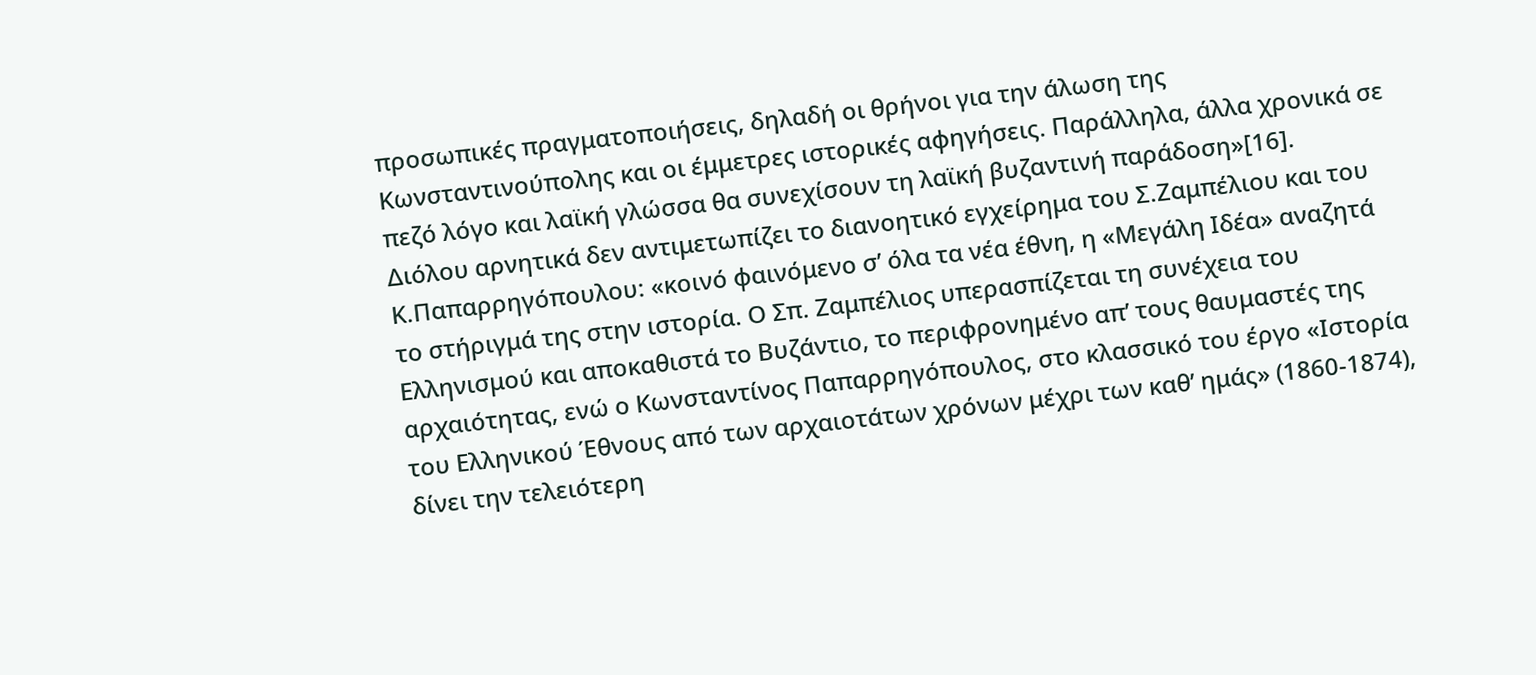προσωπικές πραγματοποιήσεις, δηλαδή οι θρήνοι για την άλωση της Κωνσταντινούπολης και οι έμμετρες ιστορικές αφηγήσεις. Παράλληλα, άλλα χρονικά σε πεζό λόγο και λαϊκή γλώσσα θα συνεχίσουν τη λαϊκή βυζαντινή παράδοση»[16].
Διόλου αρνητικά δεν αντιμετωπίζει το διανοητικό εγχείρημα του Σ.Ζαμπέλιου και του Κ.Παπαρρηγόπουλου: «κοινό φαινόμενο σ’ όλα τα νέα έθνη, η «Μεγάλη Ιδέα» αναζητά το στήριγμά της στην ιστορία. Ο Σπ. Ζαμπέλιος υπερασπίζεται τη συνέχεια του Ελληνισμού και αποκαθιστά το Βυζάντιο, το περιφρονημένο απ’ τους θαυμαστές της αρχαιότητας, ενώ ο Κωνσταντίνος Παπαρρηγόπουλος, στο κλασσικό του έργο «Ιστορία του Ελληνικού Έθνους από των αρχαιοτάτων χρόνων μέχρι των καθ’ ημάς» (1860-1874), δίνει την τελειότερη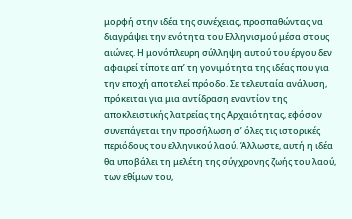μορφή στην ιδέα της συνέχειας, προσπαθώντας να διαγράψει την ενότητα του Ελληνισμού μέσα στους αιώνες. Η μονόπλευρη σύλληψη αυτού του έργου δεν αφαιρεί τίποτε απ’ τη γονιμότητα της ιδέας που για την εποχή αποτελεί πρόοδο. Σε τελευταία ανάλυση, πρόκειται για μια αντίδραση εναντίον της αποκλειστικής λατρείας της Αρχαιότητας, εφόσον συνεπάγεται την προσήλωση σ’ όλες τις ιστορικές περιόδους του ελληνικού λαού. Άλλωστε, αυτή η ιδέα θα υποβάλει τη μελέτη της σύγχρονης ζωής του λαού, των εθίμων του,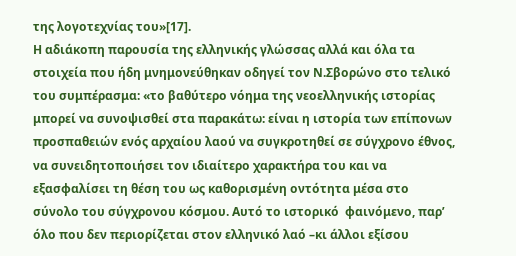της λογοτεχνίας του»[17].
Η αδιάκοπη παρουσία της ελληνικής γλώσσας αλλά και όλα τα στοιχεία που ήδη μνημονεύθηκαν οδηγεί τον Ν.Σβορώνο στο τελικό του συμπέρασμα: «το βαθύτερο νόημα της νεοελληνικής ιστορίας μπορεί να συνοψισθεί στα παρακάτω: είναι η ιστορία των επίπονων προσπαθειών ενός αρχαίου λαού να συγκροτηθεί σε σύγχρονο έθνος, να συνειδητοποιήσει τον ιδιαίτερο χαρακτήρα του και να εξασφαλίσει τη θέση του ως καθορισμένη οντότητα μέσα στο σύνολο του σύγχρονου κόσμου. Αυτό το ιστορικό  φαινόμενο, παρ’ όλο που δεν περιορίζεται στον ελληνικό λαό –κι άλλοι εξίσου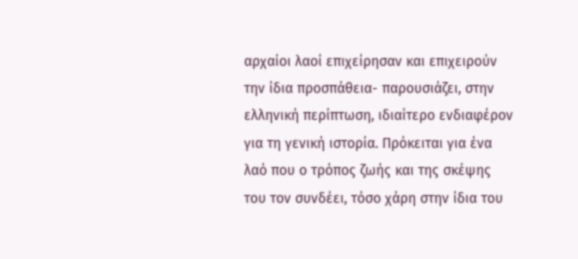αρχαίοι λαοί επιχείρησαν και επιχειρούν την ίδια προσπάθεια- παρουσιάζει, στην ελληνική περίπτωση, ιδιαίτερο ενδιαφέρον για τη γενική ιστορία. Πρόκειται για ένα λαό που ο τρόπος ζωής και της σκέψης του τον συνδέει, τόσο χάρη στην ίδια του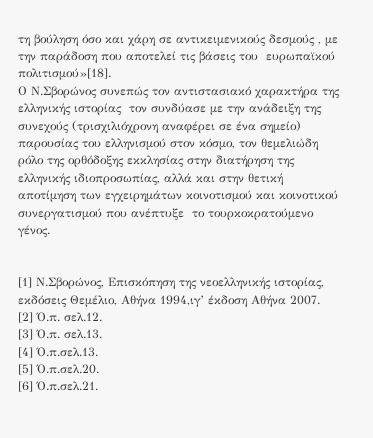τη βούληση όσο και χάρη σε αντικειμενικούς δεσμούς , με την παράδοση που αποτελεί τις βάσεις του  ευρωπαϊκού πολιτισμού»[18].
Ο Ν.Σβορώνος συνεπώς τον αντιστασιακό χαρακτήρα της ελληνικής ιστορίας  τον συνδύασε με την ανάδειξη της συνεχούς (τρισχιλιόχρονη αναφέρει σε ένα σημείο) παρουσίας του ελληνισμού στον κόσμο, τον θεμελιώδη ρόλο της ορθόδοξης εκκλησίας στην διατήρηση της ελληνικής ιδιοπροσωπίας, αλλά και στην θετική αποτίμηση των εγχειρημάτων κοινοτισμού και κοινοτικού συνεργατισμού που ανέπτυξε  το τουρκοκρατούμενο γένος.


[1] Ν.Σβορώνος, Επισκόπηση της νεοελληνικής ιστορίας, εκδόσεις Θεμέλιο, Αθήνα 1994,ιγ’ έκδοση Αθήνα 2007.
[2] Ό.π. σελ.12.
[3] Ό.π. σελ.13.
[4] Ό.π.σελ.13.
[5] Ό.π.σελ.20.
[6] Ό.π.σελ.21.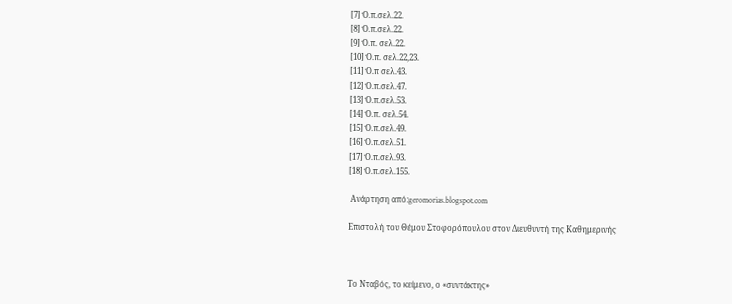[7] Ό.π.σελ.22.
[8] Ό.π.σελ.22.
[9] Ό.π. σελ.22.
[10] Ό.π. σελ.22,23.
[11] Ό.π σελ.43.
[12] Ό.π.σελ.47.
[13] Ό.π.σελ.53.
[14] Ό.π. σελ.54.
[15] Ό.π.σελ.49.
[16] Ό.π.σελ.51.
[17] Ό.π.σελ.93.
[18] Ό.π.σελ.155.

 Ανάρτηση από:geromorias.blogspot.com

Επιστολή του Θέμου Στοφορόπουλου στον Διευθυντή της Καθημερινής



Το Νταβός, το κείμενο, ο «συντάκτης»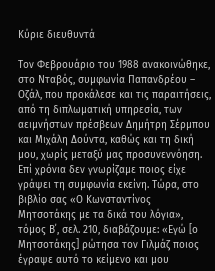Κύριε διευθυντά

Τον Φεβρουάριο του 1988 ανακοινώθηκε, στο Νταβός, συμφωνία Παπανδρέου – Οζάλ, που προκάλεσε και τις παραιτήσεις, από τη διπλωματική υπηρεσία, των αειμνήστων πρέσβεων Δημήτρη Σέρμπου και Μιχάλη Δούντα, καθώς και τη δική μου, χωρίς μεταξύ μας προσυνεννόηση. Επί χρόνια δεν γνωρίζαμε ποιος είχε γράψει τη συμφωνία εκείνη. Τώρα, στο βιβλίο σας «Ο Κωνσταντίνος Μητσοτάκης με τα δικά του λόγια», τόμος Β΄, σελ. 210, διαβάζουμε: «Εγώ [ο Μητσοτάκης] ρώτησα τον Γιλμάζ ποιος έγραψε αυτό το κείμενο και μου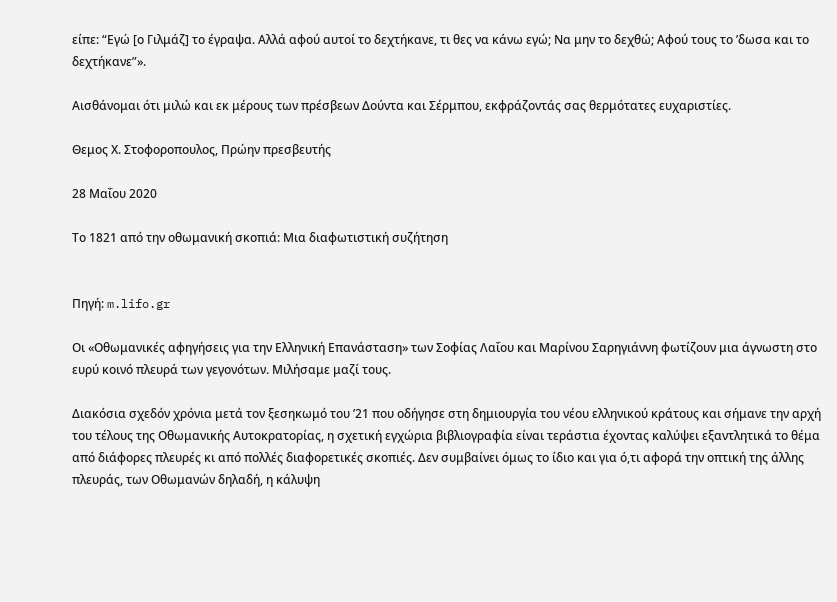είπε: “Εγώ [ο Γιλμάζ] το έγραψα. Αλλά αφού αυτοί το δεχτήκανε, τι θες να κάνω εγώ; Να μην το δεχθώ; Αφού τους το ’δωσα και το δεχτήκανε”».

Αισθάνομαι ότι μιλώ και εκ μέρους των πρέσβεων Δούντα και Σέρμπου, εκφράζοντάς σας θερμότατες ευχαριστίες.

Θεμος Χ. Στοφοροπουλος, Πρώην πρεσβευτής

28 Μαΐου 2020

Το 1821 από την οθωμανική σκοπιά: Mια διαφωτιστική συζήτηση


Πηγή: m.lifo.gr

Οι «Οθωμανικές αφηγήσεις για την Ελληνική Επανάσταση» των Σοφίας Λαΐου και Μαρίνου Σαρηγιάννη φωτίζουν μια άγνωστη στο ευρύ κοινό πλευρά των γεγονότων. Μιλήσαμε μαζί τους.

Διακόσια σχεδόν χρόνια μετά τον ξεσηκωμό του ’21 που οδήγησε στη δημιουργία του νέου ελληνικού κράτους και σήμανε την αρχή του τέλους της Οθωμανικής Αυτοκρατορίας, η σχετική εγχώρια βιβλιογραφία είναι τεράστια έχοντας καλύψει εξαντλητικά το θέμα από διάφορες πλευρές κι από πολλές διαφορετικές σκοπιές. Δεν συμβαίνει όμως το ίδιο και για ό,τι αφορά την οπτική της άλλης πλευράς, των Οθωμανών δηλαδή, η κάλυψη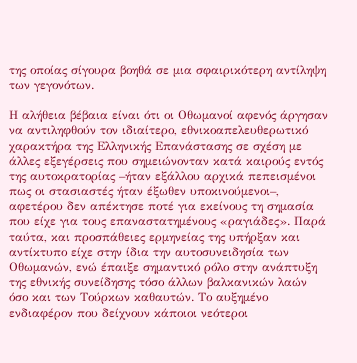της οποίας σίγουρα βοηθά σε μια σφαιρικότερη αντίληψη των γεγονότων.

Η αλήθεια βέβαια είναι ότι οι Οθωμανοί αφενός άργησαν να αντιληφθούν τον ιδιαίτερο, εθνικοαπελευθερωτικό χαρακτήρα της Ελληνικής Επανάστασης σε σχέση με άλλες εξεγέρσεις που σημειώνονταν κατά καιρούς εντός της αυτοκρατορίας –ήταν εξάλλου αρχικά πεπεισμένοι πως οι στασιαστές ήταν έξωθεν υποκινούμενοι–, αφετέρου δεν απέκτησε ποτέ για εκείνους τη σημασία που είχε για τους επαναστατημένους «ραγιάδες». Παρά ταύτα, και προσπάθειες ερμηνείας της υπήρξαν και αντίκτυπο είχε στην ίδια την αυτοσυνειδησία των Οθωμανών, ενώ έπαιξε σημαντικό ρόλο στην ανάπτυξη της εθνικής συνείδησης τόσο άλλων βαλκανικών λαών όσο και των Τούρκων καθαυτών. Το αυξημένο ενδιαφέρον που δείχνουν κάποιοι νεότεροι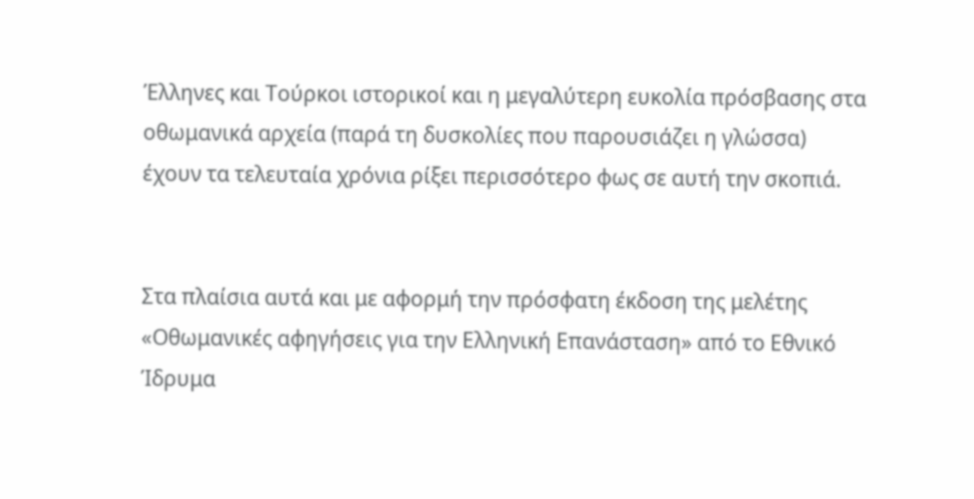Έλληνες και Τούρκοι ιστορικοί και η μεγαλύτερη ευκολία πρόσβασης στα οθωμανικά αρχεία (παρά τη δυσκολίες που παρουσιάζει η γλώσσα) έχουν τα τελευταία χρόνια ρίξει περισσότερο φως σε αυτή την σκοπιά.


Στα πλαίσια αυτά και με αφορμή την πρόσφατη έκδοση της μελέτης «Οθωμανικές αφηγήσεις για την Ελληνική Επανάσταση» από το Εθνικό Ίδρυμα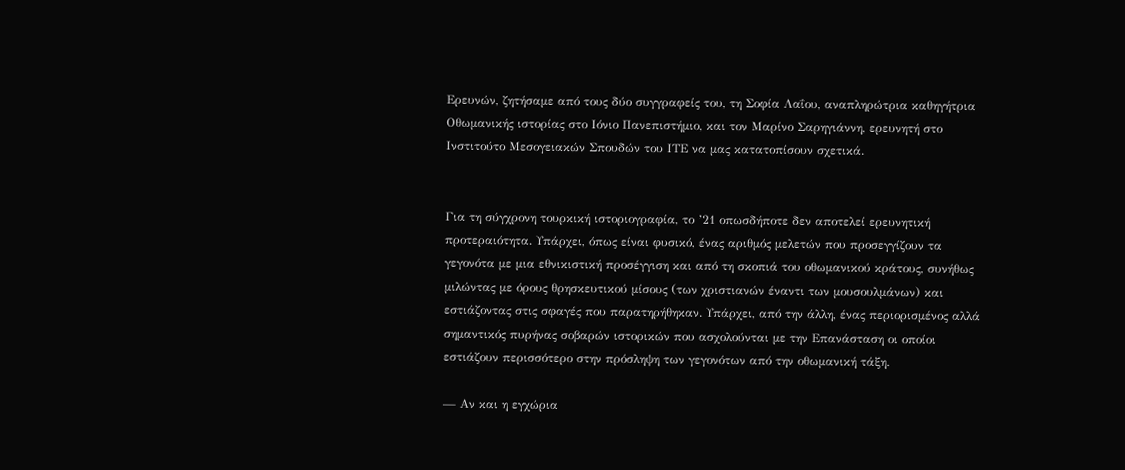Ερευνών, ζητήσαμε από τους δύο συγγραφείς του, τη Σοφία Λαΐου, αναπληρώτρια καθηγήτρια Οθωμανικής ιστορίας στο Ιόνιο Πανεπιστήμιο, και τον Μαρίνο Σαρηγιάννη, ερευνητή στο Ινστιτούτο Μεσογειακών Σπουδών του ΙΤΕ να μας κατατοπίσουν σχετικά.


Για τη σύγχρονη τουρκική ιστοριογραφία, το ’21 οπωσδήποτε δεν αποτελεί ερευνητική προτεραιότητα. Υπάρχει, όπως είναι φυσικό, ένας αριθμός μελετών που προσεγγίζουν τα γεγονότα με μια εθνικιστική προσέγγιση και από τη σκοπιά του οθωμανικού κράτους, συνήθως μιλώντας με όρους θρησκευτικού μίσους (των χριστιανών έναντι των μουσουλμάνων) και εστιάζοντας στις σφαγές που παρατηρήθηκαν. Υπάρχει, από την άλλη, ένας περιορισμένος αλλά σημαντικός πυρήνας σοβαρών ιστορικών που ασχολούνται με την Επανάσταση οι οποίοι εστιάζουν περισσότερο στην πρόσληψη των γεγονότων από την οθωμανική τάξη.

— Αν και η εγχώρια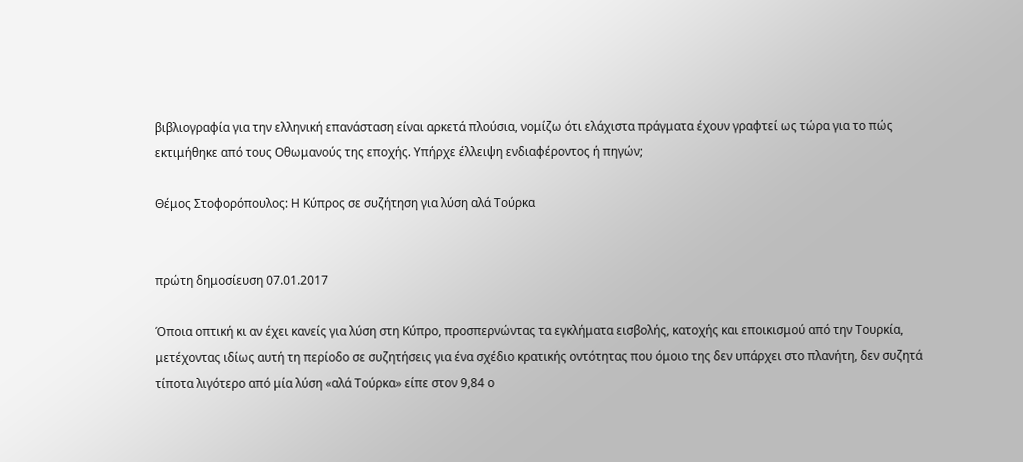βιβλιογραφία για την ελληνική επανάσταση είναι αρκετά πλούσια, νομίζω ότι ελάχιστα πράγματα έχουν γραφτεί ως τώρα για το πώς εκτιμήθηκε από τους Οθωμανούς της εποχής. Υπήρχε έλλειψη ενδιαφέροντος ή πηγών;

Θέμος Στοφορόπουλος: Η Κύπρος σε συζήτηση για λύση αλά Τούρκα


πρώτη δημοσίευση 07.01.2017

Όποια οπτική κι αν έχει κανείς για λύση στη Κύπρο, προσπερνώντας τα εγκλήματα εισβολής, κατοχής και εποικισμού από την Τουρκία, μετέχοντας ιδίως αυτή τη περίοδο σε συζητήσεις για ένα σχέδιο κρατικής οντότητας που όμοιο της δεν υπάρχει στο πλανήτη, δεν συζητά τίποτα λιγότερο από μία λύση «αλά Τούρκα» είπε στον 9,84 ο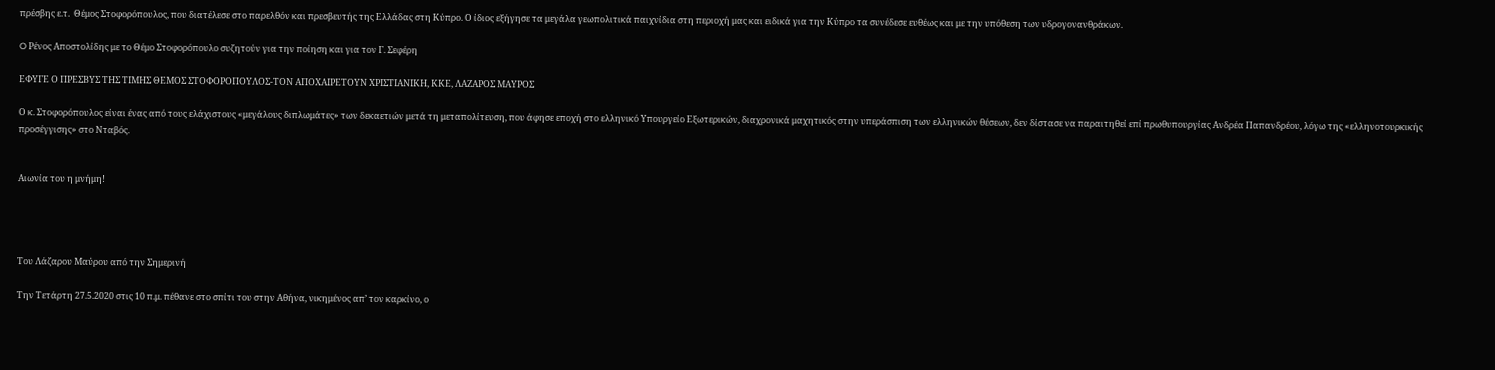πρέσβης ε.τ.  Θέμος Στοφορόπουλος, που διατέλεσε στο παρελθόν και πρεσβευτής της Ελλάδας στη Κύπρο. Ο ίδιος εξήγησε τα μεγάλα γεωπολιτικά παιχνίδια στη περιοχή μας και ειδικά για την Κύπρο τα συνέδεσε ευθέως και με την υπόθεση των υδρογονανθράκων.

O Ρένος Αποστολίδης με το Θέμο Στοφορόπουλο συζητούν για την ποίηση και για τον Γ. Σεφέρη

ΕΦΥΓΕ Ο ΠΡΕΣΒΥΣ ΤΗΣ ΤΙΜΗΣ ΘΕΜΟΣ ΣΤΟΦΟΡΟΠΟΥΛΟΣ-ΤΟΝ ΑΠΟΧΑΙΡΕΤΟΥΝ ΧΡΙΣΤΙΑΝΙΚΗ, ΚΚΕ, ΛΑΖΑΡΟΣ ΜΑΥΡΟΣ

Ο κ. Στοφορόπουλος είναι ένας από τους ελάχιστους «μεγάλους διπλωμάτες» των δεκαετιών μετά τη μεταπολίτευση, που άφησε εποχή στο ελληνικό Υπουργείο Εξωτερικών, διαχρονικά μαχητικός στην υπεράσπιση των ελληνικών θέσεων, δεν δίστασε να παραιτηθεί επί πρωθυπουργίας Ανδρέα Παπανδρέου, λόγω της «ελληνοτουρκικής προσέγγισης» στο Νταβός.


Αιωνία του η μνήμη!




Του Λάζαρου Μαύρου από την Σημερινή

Την Τετάρτη 27.5.2020 στις 10 π.μ. πέθανε στο σπίτι του στην Αθήνα, νικημένος απ’ τον καρκίνο, ο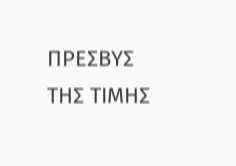ΠΡΕΣΒΥΣ ΤΗΣ ΤΙΜΗΣ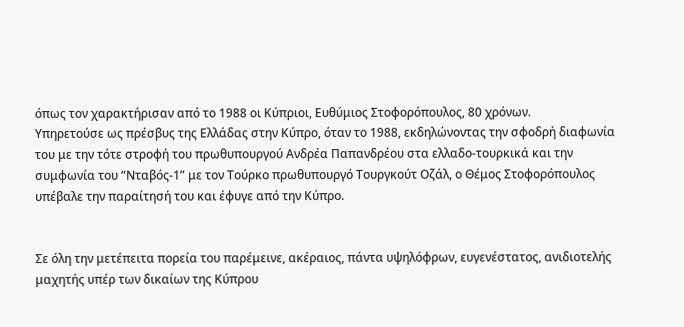όπως τον χαρακτήρισαν από το 1988 οι Κύπριοι, Ευθύμιος Στοφορόπουλος, 80 χρόνων.
Υπηρετούσε ως πρέσβυς της Ελλάδας στην Κύπρο, όταν το 1988, εκδηλώνοντας την σφοδρή διαφωνία του με την τότε στροφή του πρωθυπουργού Ανδρέα Παπανδρέου στα ελλαδο-τουρκικά και την συμφωνία του “Νταβός-1” με τον Τούρκο πρωθυπουργό Τουργκούτ Οζάλ, ο Θέμος Στοφορόπουλος υπέβαλε την παραίτησή του και έφυγε από την Κύπρο.


Σε όλη την μετέπειτα πορεία του παρέμεινε, ακέραιος, πάντα υψηλόφρων, ευγενέστατος, ανιδιοτελής μαχητής υπέρ των δικαίων της Κύπρου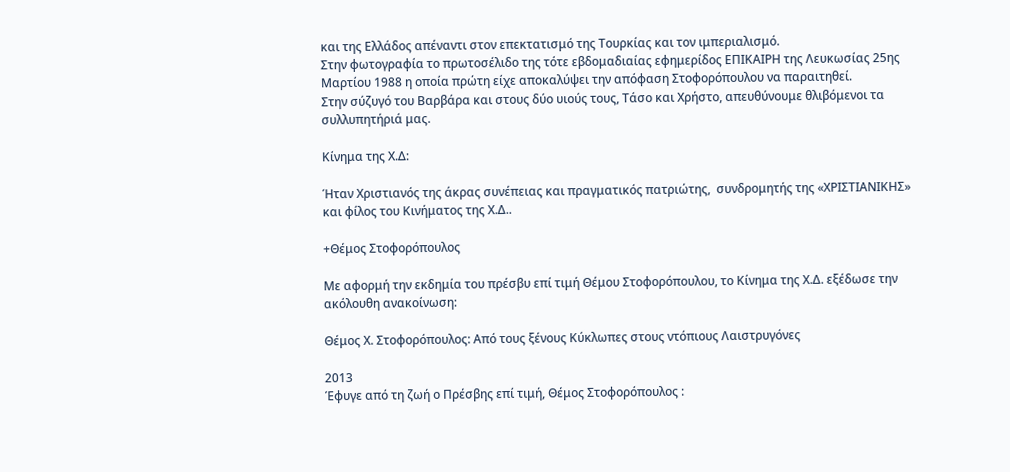και της Ελλάδος απέναντι στον επεκτατισμό της Τουρκίας και τον ιμπεριαλισμό.
Στην φωτογραφία το πρωτοσέλιδο της τότε εβδομαδιαίας εφημερίδος ΕΠΙΚΑΙΡΗ της Λευκωσίας 25ης Μαρτίου 1988 η οποία πρώτη είχε αποκαλύψει την απόφαση Στοφορόπουλου να παραιτηθεί.
Στην σύζυγό του Βαρβάρα και στους δύο υιούς τους, Τάσο και Χρήστο, απευθύνουμε θλιβόμενοι τα συλλυπητήριά μας.

Κίνημα της Χ.Δ:

Ήταν Χριστιανός της άκρας συνέπειας και πραγματικός πατριώτης,  συνδρομητής της «ΧΡΙΣΤΙΑΝΙΚΗΣ» και φίλος του Κινήματος της Χ.Δ..

+Θέμος Στοφορόπουλος

Με αφορμή την εκδημία του πρέσβυ επί τιμή Θέμου Στοφορόπουλου, το Κίνημα της Χ.Δ. εξέδωσε την ακόλουθη ανακοίνωση:

Θέμος Χ. Στοφορόπουλος: Από τους ξένους Κύκλωπες στους ντόπιους Λαιστρυγόνες

2013
Έφυγε από τη ζωή ο Πρέσβης επί τιμή, Θέμος Στοφορόπουλος :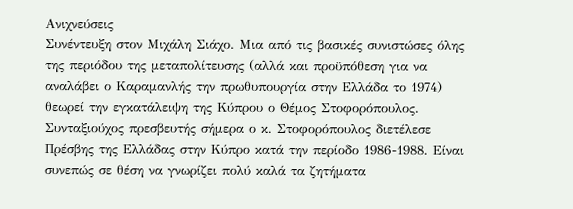Ανιχνεύσεις
Συνέντευξη στον Μιχάλη Σιάχο. Μια από τις βασικές συνιστώσες όλης της περιόδου της μεταπολίτευσης (αλλά και προϋπόθεση για να αναλάβει ο Καραμανλής την πρωθυπουργία στην Ελλάδα το 1974) θεωρεί την εγκατάλειψη της Κύπρου ο Θέμος Στοφορόπουλος.
Συνταξιούχος πρεσβευτής σήμερα ο κ. Στοφορόπουλος διετέλεσε Πρέσβης της Ελλάδας στην Κύπρο κατά την περίοδο 1986-1988. Είναι συνεπώς σε θέση να γνωρίζει πολύ καλά τα ζητήματα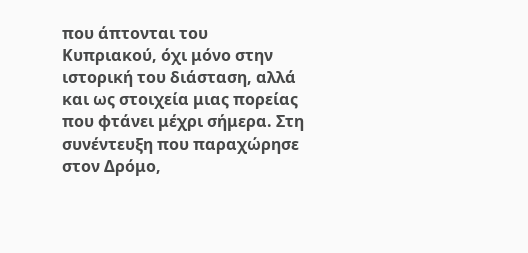που άπτονται του Κυπριακού, όχι μόνο στην ιστορική του διάσταση, αλλά και ως στοιχεία μιας πορείας που φτάνει μέχρι σήμερα. Στη συνέντευξη που παραχώρησε στον Δρόμο,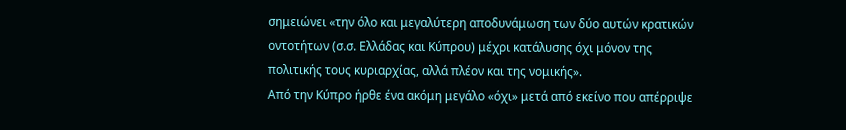σημειώνει «την όλο και μεγαλύτερη αποδυνάμωση των δύο αυτών κρατικών οντοτήτων (σ.σ. Ελλάδας και Κύπρου) μέχρι κατάλυσης όχι μόνον της πολιτικής τους κυριαρχίας, αλλά πλέον και της νομικής».
Από την Κύπρο ήρθε ένα ακόμη μεγάλο «όχι» μετά από εκείνο που απέρριψε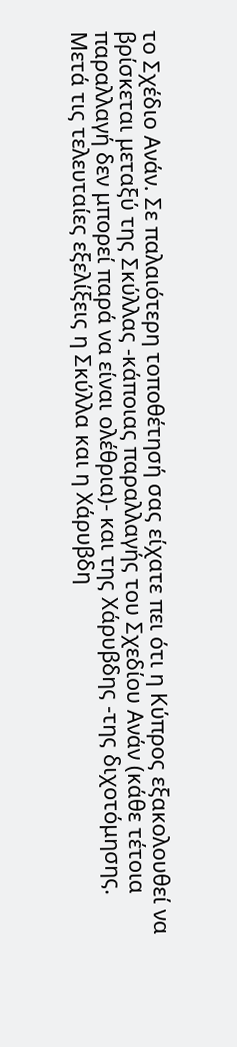το Σχέδιο Ανάν. Σε παλαιότερη τοποθέτησή σας είχατε πει ότι η Κύπρος εξακολουθεί να βρίσκεται μεταξύ της Σκύλλας -κάποιας παραλλαγής του Σχεδίου Ανάν (κάθε τέτοια παραλλαγή δεν μπορεί παρά να είναι ολέθρια)- και της Χάρυβδης -της διχοτόμησης. Μετά τις τελευταίες εξελίξεις η Σκύλλα και η Χάρυβδη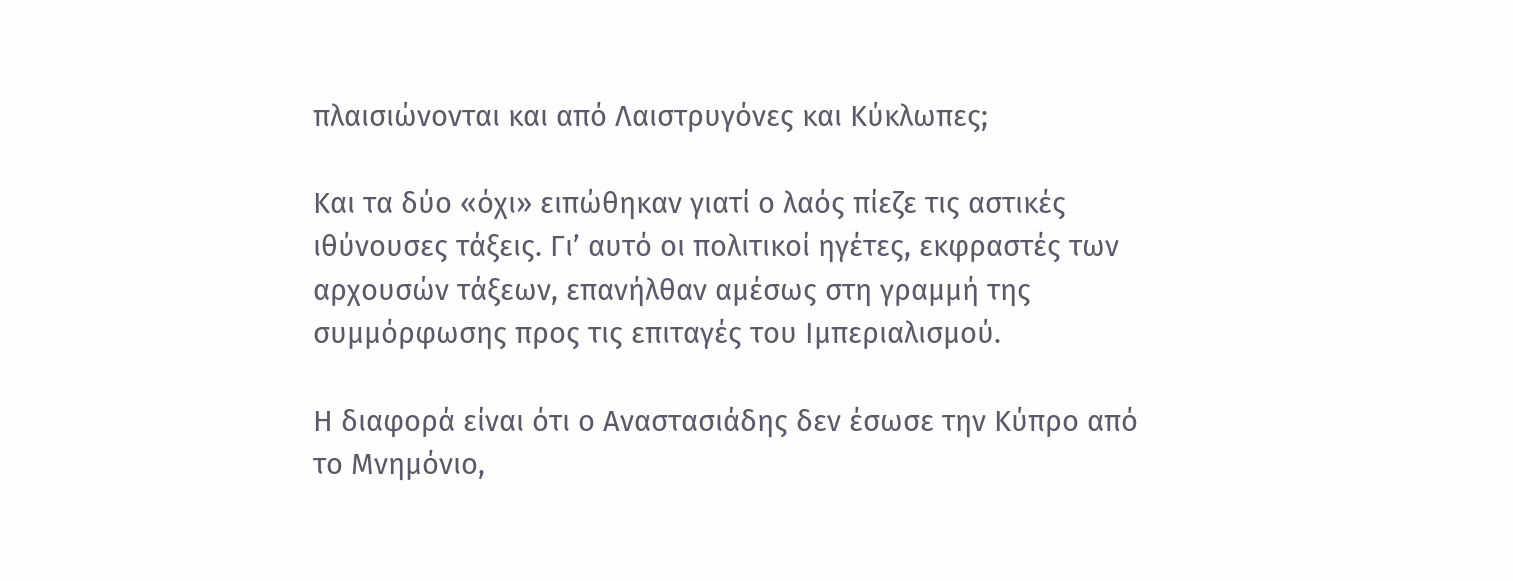πλαισιώνονται και από Λαιστρυγόνες και Κύκλωπες;

Και τα δύο «όχι» ειπώθηκαν γιατί ο λαός πίεζε τις αστικές ιθύνουσες τάξεις. Γι’ αυτό οι πολιτικοί ηγέτες, εκφραστές των αρχουσών τάξεων, επανήλθαν αμέσως στη γραμμή της συμμόρφωσης προς τις επιταγές του Ιμπεριαλισμού.

Η διαφορά είναι ότι ο Αναστασιάδης δεν έσωσε την Κύπρο από το Μνημόνιο,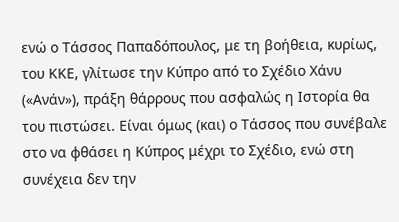ενώ ο Τάσσος Παπαδόπουλος, με τη βοήθεια, κυρίως, του ΚΚΕ, γλίτωσε την Κύπρο από το Σχέδιο Χάνυ («Ανάν»), πράξη θάρρους που ασφαλώς η Ιστορία θα του πιστώσει. Είναι όμως (και) ο Τάσσος που συνέβαλε στο να φθάσει η Κύπρος μέχρι το Σχέδιο, ενώ στη συνέχεια δεν την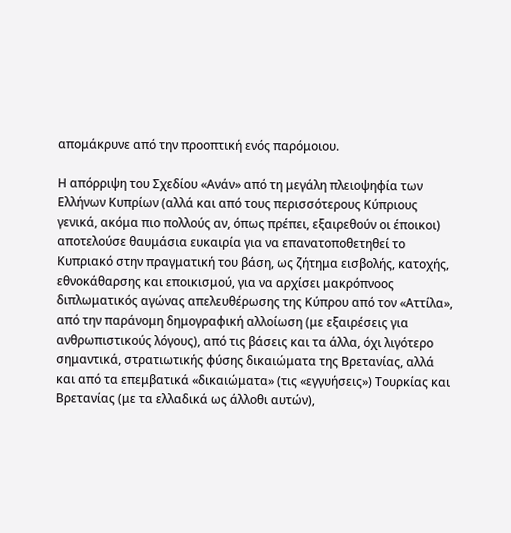απομάκρυνε από την προοπτική ενός παρόμοιου.

Η απόρριψη του Σχεδίου «Ανάν» από τη μεγάλη πλειοψηφία των Ελλήνων Κυπρίων (αλλά και από τους περισσότερους Κύπριους γενικά, ακόμα πιο πολλούς αν, όπως πρέπει, εξαιρεθούν οι έποικοι) αποτελούσε θαυμάσια ευκαιρία για να επανατοποθετηθεί το Κυπριακό στην πραγματική του βάση, ως ζήτημα εισβολής, κατοχής, εθνοκάθαρσης και εποικισμού, για να αρχίσει μακρόπνοος διπλωματικός αγώνας απελευθέρωσης της Κύπρου από τον «Αττίλα», από την παράνομη δημογραφική αλλοίωση (με εξαιρέσεις για ανθρωπιστικούς λόγους), από τις βάσεις και τα άλλα, όχι λιγότερο σημαντικά, στρατιωτικής φύσης δικαιώματα της Βρετανίας, αλλά και από τα επεμβατικά «δικαιώματα» (τις «εγγυήσεις») Τουρκίας και Βρετανίας (με τα ελλαδικά ως άλλοθι αυτών),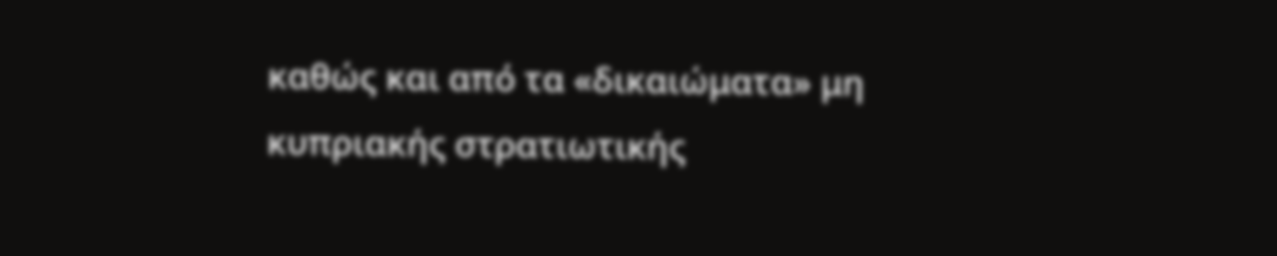καθώς και από τα «δικαιώματα» μη κυπριακής στρατιωτικής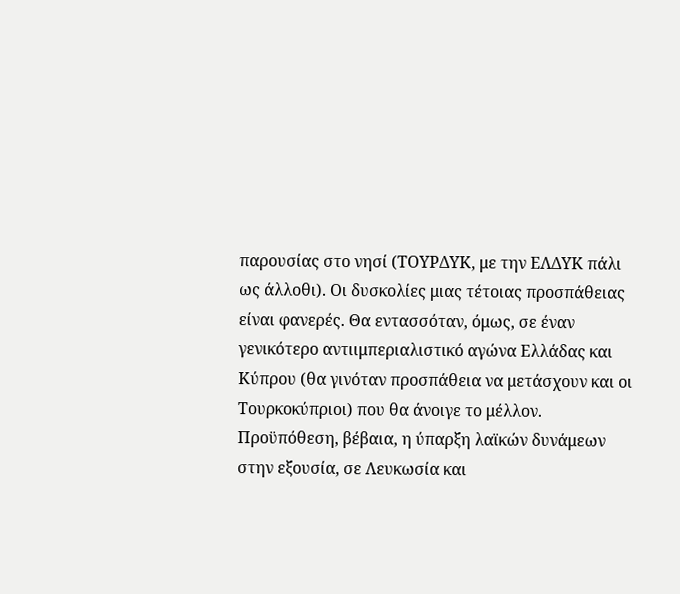παρουσίας στο νησί (ΤΟΥΡΔΥΚ, με την ΕΛΔΥΚ πάλι ως άλλοθι). Οι δυσκολίες μιας τέτοιας προσπάθειας είναι φανερές. Θα εντασσόταν, όμως, σε έναν γενικότερο αντιιμπεριαλιστικό αγώνα Ελλάδας και Κύπρου (θα γινόταν προσπάθεια να μετάσχουν και οι Τουρκοκύπριοι) που θα άνοιγε το μέλλον. Προϋπόθεση, βέβαια, η ύπαρξη λαϊκών δυνάμεων στην εξουσία, σε Λευκωσία και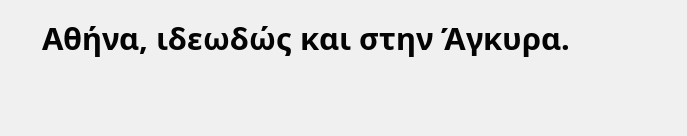Αθήνα, ιδεωδώς και στην Άγκυρα.